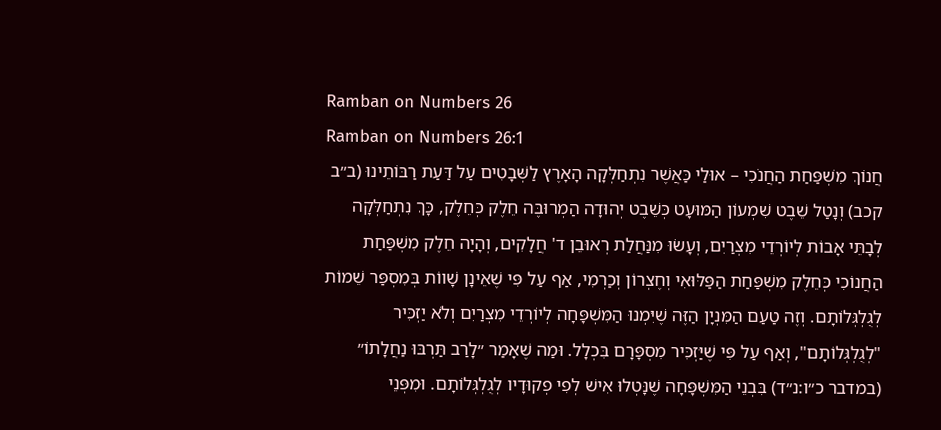Ramban on Numbers 26
Ramban on Numbers 26:1
חֲנוֹךְ מִשְׁפַּחַת הַחֲנֹכִי – אוּלַי כַּאֲשֶׁר נִתְחַלְּקָה הָאָרֶץ לַשְּׁבָטִים עַל דַּעַת רַבּוֹתֵינוּ (ב״ב קכב) וְנָטַל שֵׁבֶט שִׁמְעוֹן הַמּוּעָט כְּשֵׁבֶט יְהוּדָה הַמְרוּבֶּה חֵלֶק כְּחֵלֶק, כָּךְ נִתְחַלְּקָה לְבָתֵּי אָבוֹת לְיוֹרְדֵי מִצְרַיִם, וְעָשׂוּ מִנַּחֲלַת רְאוּבֵן ד' חֲלָקִים, וְהָיָה חֵלֶק מִשְׁפַּחַת הַחֲנוֹכִי כְּחֵלֶק מִשְׁפַּחַת הַפַּלּוּאִי וְחֶצְרוֹן וְכַרְמִי, אַף עַל פִּי שֶׁאֵינָן שָׁווֹת בְּמִסְפַּר שֵׁמוֹת לְגֻלְגְּלוֹתָם. וְזֶה טַעַם הַמִּנְיָן הַזֶּה שֶׁיִּמְנוּ הַמִּשְׁפָּחָה לְיוֹרְדֵי מִצְרַיִם וְלֹא יַזְכִּיר "לְגֻלְגְּלוֹתָם", וְאַף עַל פִּי שֶׁיַּזְכִּיר מִסְפָּרָם בִּכְלָל. וּמַה שֶׁאָמַר ״לָרַב תַּרְבּוּ נַחֲלָתוֹ״ (במדבר כ״ו:נ״ד) בִּבְנֵי הַמִּשְׁפָּחָה שֶׁנָּטְלוּ אִישׁ לְפִי פְקוּדָיו לְגֻלְגְּלוֹתָם. וּמִפְּנֵי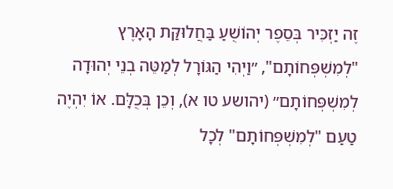זֶה יַזְכִּיר בְּסֵפֶר יְהוֹשֻׁעַ בַּחֲלוּקַּת הָאָרֶץ "לְמִשְׁפְּחוֹתָם", ״וַיְהִי הַגּוֹרָל לְמַטֵּה בְנֵי יְהוּדָה לְמִשְׁפְּחוֹתָם״ (יהושע טו א), וְכֵן בְּכֻלָּם. אוֹ יִהְיֶה טַעַם "לְמִשְׁפְּחוֹתָם" לְכָל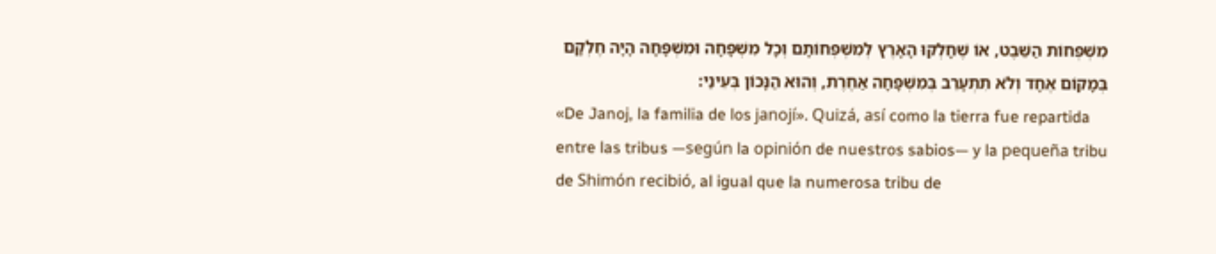מִשְׁפְּחוֹת הַשֵּׁבֶט, אוֹ שֶׁחָלְקוּ הָאָרֶץ לְמִשְׁפְּחוֹתָם וְכָל מִשְׁפָּחָה וּמִשְׁפָּחָה הָיָה חֶלְקָם בְּמָקוֹם אֶחָד וְלֹא תִתְעָרֵב בְּמִשְׁפָּחָה אַחֶרֶת, וְהוּא הַנָּכוֹן בְּעֵינַי:
«De Janoj, la familia de los janojí». Quizá, así como la tierra fue repartida entre las tribus —según la opinión de nuestros sabios— y la pequeña tribu de Shimón recibió, al igual que la numerosa tribu de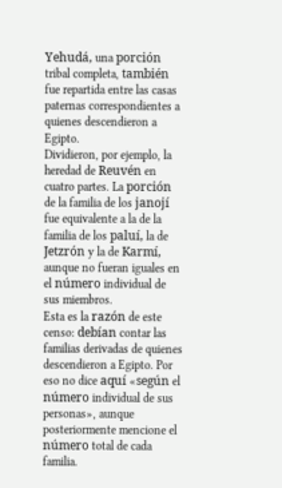Yehudá, una porción tribal completa, también fue repartida entre las casas paternas correspondientes a quienes descendieron a Egipto.
Dividieron, por ejemplo, la heredad de Reuvén en cuatro partes. La porción de la familia de los janojí fue equivalente a la de la familia de los paluí, la de Jetzrón y la de Karmí, aunque no fueran iguales en el número individual de sus miembros.
Esta es la razón de este censo: debían contar las familias derivadas de quienes descendieron a Egipto. Por eso no dice aquí «según el número individual de sus personas», aunque posteriormente mencione el número total de cada familia.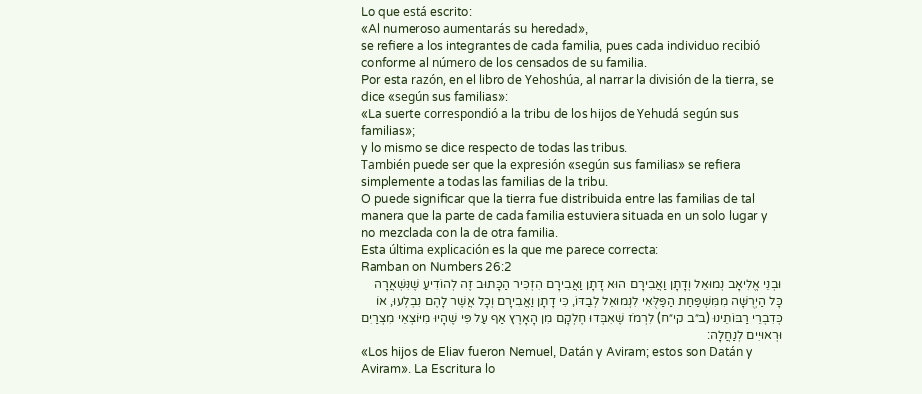Lo que está escrito:
«Al numeroso aumentarás su heredad»,
se refiere a los integrantes de cada familia, pues cada individuo recibió conforme al número de los censados de su familia.
Por esta razón, en el libro de Yehoshúa, al narrar la división de la tierra, se dice «según sus familias»:
«La suerte correspondió a la tribu de los hijos de Yehudá según sus familias»;
y lo mismo se dice respecto de todas las tribus.
También puede ser que la expresión «según sus familias» se refiera simplemente a todas las familias de la tribu.
O puede significar que la tierra fue distribuida entre las familias de tal manera que la parte de cada familia estuviera situada en un solo lugar y no mezclada con la de otra familia.
Esta última explicación es la que me parece correcta:
Ramban on Numbers 26:2
וּבְנֵי אֱלִיאָב נְמוּאֵל וְדָתָן וַאֲבִירָם הוּא דָתָן וַאֲבִירָם הִזְכִּיר הַכָּתוּב זֶה לְהוֹדִיעַ שֶׁנִּשְׁאֲרָה כָּל הַיְרֻשָּׁה מִמִּשְׁפַּחַת הַפַּלֻּאִי לִנְמוּאֵל לְבַדּוֹ, כִּי דָתָן וַאֲבִירָם וְכָל אֲשֶׁר לָהֶם נִבְלְעוּ, אוֹ כְּדִבְרֵי רַבּוֹתֵינוּ (ב״ב קי״ח) לִרְמֹז שֶׁאִבְּדוּ חֶלְקָם מִן הָאָרֶץ אַף עַל פִּי שֶׁהָיוּ מִיּוֹצְאֵי מִצְרַיִם וּרְאוּיִים לְנַחֲלָה:
«Los hijos de Eliav fueron Nemuel, Datán y Aviram; estos son Datán y Aviram». La Escritura lo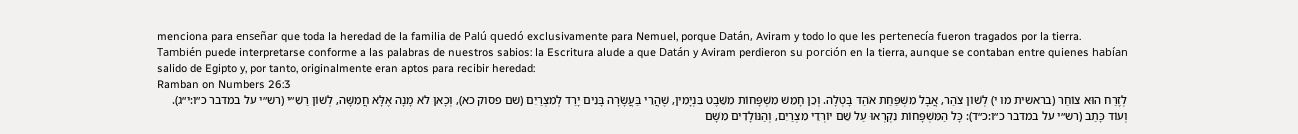menciona para enseñar que toda la heredad de la familia de Palú quedó exclusivamente para Nemuel, porque Datán, Aviram y todo lo que les pertenecía fueron tragados por la tierra.
También puede interpretarse conforme a las palabras de nuestros sabios: la Escritura alude a que Datán y Aviram perdieron su porción en la tierra, aunque se contaban entre quienes habían salido de Egipto y, por tanto, originalmente eran aptos para recibir heredad:
Ramban on Numbers 26:3
לְזֶרַח הוּא צוֹחַר (בראשית מו י) לְשׁוֹן צֹהַר, אֲבָל מִשְׁפַּחַת אֹהַד בָּטְלָה. וְכֵן חָמֵשׁ מִשְׁפָּחוֹת מִשֵּׁבֶט בִּנְיָמִין, שֶׁהֲרֵי בַּעֲשָׂרָה בָּנִים יָרַד לְמִצְרַיִם (שם פסוק כא), וְכָאן לֹא מָנָה אֶלָּא חֲמִשָּׁה, לְשׁוֹן רַשִׁ״י (רש״י על במדבר כ״ו:י״ג). וְעוֹד כָּתַב (רש״י על במדבר כ״ו:כ״ד): כָּל הַמִּשְׁפָּחוֹת נִקְרְאוּ עַל שֵׁם יוֹרְדֵי מִצְרַיִם, וְהַנּוֹלָדִים מִשָּׁם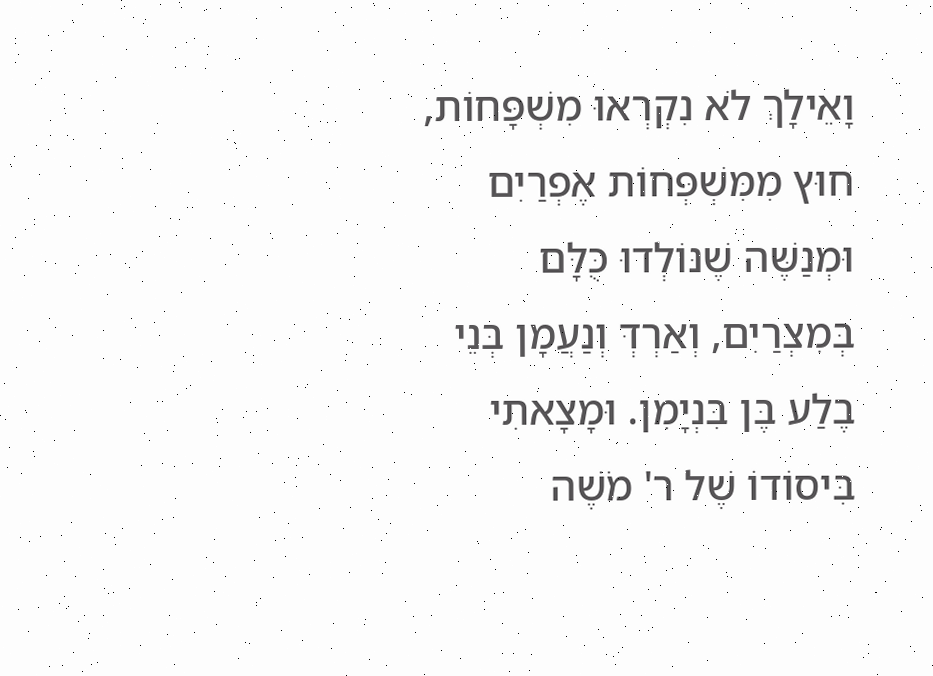וָאֵילָךְ לֹא נִקְרְאוּ מִשְׁפָּחוֹת, חוּץ מִמִּשְׁפְּחוֹת אֶפְרַיִם וּמְנַשֶּׁה שֶׁנּוֹלְדוּ כֻּלָּם בְּמִצְרַיִם, וְאַרְדְּ וְנַעֲמָן בְּנֵי בֶלַע בֶּן בִּנְיָמִן. וּמָצָאתִי בִּיסוֹדוֹ שֶׁל ר' מֹשֶׁה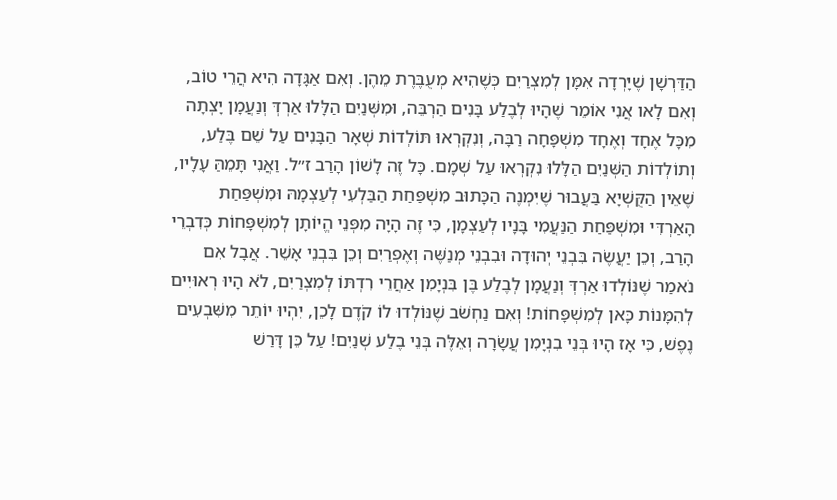הַדַּרְשָׁן שֶׁיָּרְדָה אִמָּן לְמִצְרַיִם כְּשֶׁהִיא מְעֻבֶּרֶת מֵהֶן. וְאִם אַגָּדָה הִיא הֲרֵי טוֹב, וְאִם לָאו אֲנִי אוֹמֵר שֶׁהָיוּ לְבֶלַע בָּנִים הַרְבֵּה, וּמִשְּׁנַיִם הַלָּלוּ אַרְדְּ וְנַעֲמָן יָצְתָה מִכָּל אֶחָד וְאֶחָד מִשְׁפָּחָה רַבָּה, וְנִקְרְאוּ תּוֹלְדוֹת שְׁאָר הַבָּנִים עַל שֵׁם בֶּלַע, וְתוֹלְדוֹת הַשְּׁנַיִם הַלָּלוּ נִקְרְאוּ עַל שְׁמָם. כָּל זֶה לָשׁוֹן הָרַב ז״ל. וַאֲנִי תָּמֵהַּ עָלָיו, שֶׁאֵין הַקֻּשְׁיָא בַּעֲבוּר שֶׁיִּמְנֶה הַכָּתוּב מִשְׁפַּחַת הַבַּלְעִי לְעַצְמָהּ וּמִשְׁפַּחַת הָאַרְדִּי וּמִשְׁפַּחַת הַנַּעֲמִי בָּנָיו לְעַצְמָן, כִּי זֶה הָיָה מִפְּנֵי הֱיוֹתָן לְמִשְׁפָּחוֹת כְּדִבְרֵי הָרַב, וְכֵן יַעֲשֶׂה בִּבְנֵי יְהוּדָה וּבִבְנֵי מְנַשֶּׁה וְאֶפְרַיִם וְכֵן בִּבְנֵי אָשֵׁר. אֲבָל אִם נֹאמַר שֶׁנּוֹלְדוּ אַרְדְּ וְנַעֲמָן לְבֶלַע בֶּן בִּנְיָמִן אַחֲרֵי רִדְתּוֹ לְמִצְרַיִם, לֹא הָיוּ רְאוּיִים לְהִמָּנוֹת כָּאן לְמִשְׁפָּחוֹת! וְאִם נַחְשֹׁב שֶׁנּוֹלְדוּ לוֹ קֹדֶם לָכֵן, יִהְיוּ יוֹתֵר מִשִּׁבְעִים נֶפֶשׁ, כִּי אָז הָיוּ בְּנֵי בִנְיָמִן עֲשָׂרָה וְאֵלֶּה בְּנֵי בֶלַע שְׁנַיִם! עַל כֵּן דָּרַשׁ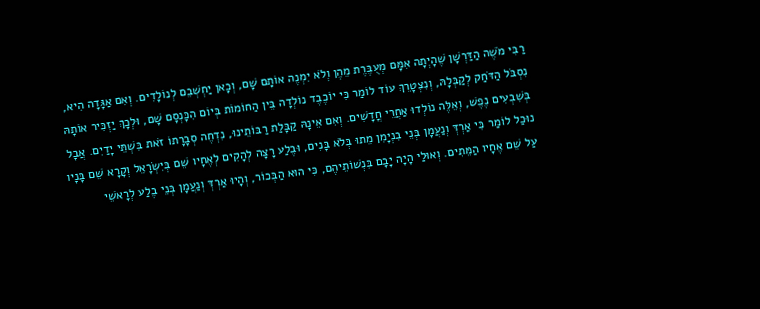רַבִּי מֹשֶׁה הַדַּרְשָׁן שֶׁהָיְתָה אִמָּם מְעֻבֶּרֶת מֵהֶן וְלֹא יִמְנֶה אוֹתָם שָׁם, וְכָאן יַחְשְׁבֵם לְנוֹלָדִים. וְאִם אַגָּדָה הִיא, נִסְבֹּל הַדֹּחַק לְקַבְּלָהּ, וְנִצְטָרֵךְ עוֹד לוֹמַר כִּי יוֹכֶבֶד נוֹלְדָה בֵּין הַחוֹמוֹת בְּיוֹם הִכָּנְסָם שָׁם, וּלְכָךְ יַזְכִּיר אוֹתָהּ בְּשִׁבְעִים נֶפֶשׁ, וְאֵלֶּה נוֹלְדוּ אַחֲרֵי חֳדָשִׁים. וְאִם אֵינָהּ קַבָּלַת רַבּוֹתֵינוּ, נִדְחֶה סְבָרָתוֹ זֹאת בִּשְׁתֵּי יָדַיִם. אֲבָל נוּכַל לוֹמַר כִּי אַרְדְּ וְנַעֲמָן בְּנֵי בִנְיָמִן מֵתוּ בְּלֹא בָּנִים, וּבֶלַע רָצָה לְהָקִים לְאֶחָיו שֵׁם בְּיִשְׂרָאֵל וְקָרָא שֵׁם בָּנָיו עַל שֵׁם אֶחָיו הַמֵּתִים. וְאוּלַי הָיָה יָבָם בִּנְשׁוֹתֵיהֶם, כִּי הוּא הַבְּכוֹר, וְהָיוּ אַרְדְּ וְנַעֲמָן בְּנֵי בֶלַע לְרָאשֵׁי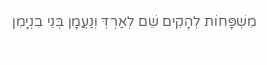מִשְׁפָּחוֹת לְהָקִים שֵׁם לְאַרְדְּ וְנַעֲמָן בְּנֵי בִנְיָמִן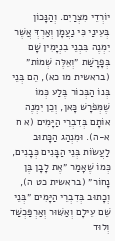יוֹרְדֵי מִצְרַיִם. וְהַנָּכוֹן בְּעֵינַי כִּי נַעֲמָן וְאַרְדְּ אֲשֶׁר יִמְנֶה בִּבְנֵי בִנְיָמִין שָׁם בְּפָרָשַׁת ״וְאֵלֶּה שְׁמוֹת״ (בראשית מו כא), הֵם בְּנֵי בְּנוֹ הַבְּכוֹר בֶּלַע כְּמוֹ שֶׁמְּפֹרָשׁ כָּאן, וְכֵן יִמְנֶה אוֹתָם בְּדִבְרֵי הַיָּמִים (א ח א-ה). וּמִנְהַג הַכָּתוּב לַעֲשׂוֹת בְּנֵי הַבָּנִים כְּבָנִים, כְּמוֹ שֶׁאָמַר ״אֶת לָבָן בֶּן נָחוֹר״ (בראשית כט ה), וְכָתוּב בְּדִבְרֵי הַיָּמִים ״בְּנֵי שֵׁם עֵילָם וְאַשּׁוּר וְאַרְפַּכְשַׁד וְלוּד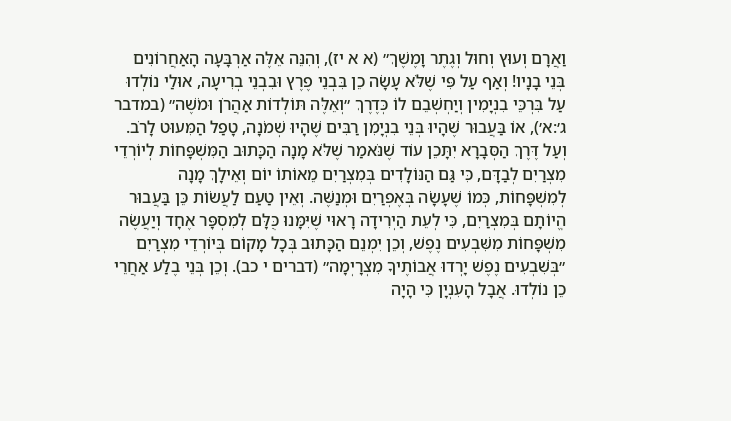וַאֲרָם וְעוּץ וְחוּל וְגֶתֶר וָמֶשֶׁךְ״ (א א יז), וְהִנֵּה אֵלֶּה אַרְבָּעָה הָאַחֲרוֹנִים בְּנֵי בָנָיו! וְאַף עַל פִּי שֶׁלֹּא עָשָׂה כֵן בִּבְנֵי פֶרֶץ וּבִבְנֵי בְרִיעָה, אוּלַי נוֹלְדוּ עַל בִּרְכֵּי בִנְיָמִין וְיַחְשְׁבֵם לוֹ כְּדֶרֶךְ ״וְאֵלֶּה תּוֹלְדוֹת אַהֲרֹן וּמֹשֶׁה״ (במדבר ג׳:א׳), אוֹ בַּעֲבוּר שֶׁהָיוּ בְּנֵי בִנְיָמִן רַבִּים שֶׁהָיוּ שְׁמֹנָה, טָפַל הַמִּעוּט לָרֹב. וְעַל דֶּרֶךְ הַסְּבָרָא יִתָּכֵן עוֹד שֶׁנֹּאמַר שֶׁלֹּא מָנָה הַכָּתוּב הַמִּשְׁפָּחוֹת לְיוֹרְדֵי מִצְרַיִם לְבַדָּם, כִּי גַּם הַנּוֹלָדִים בְּמִצְרַיִם מֵאוֹתוֹ יוֹם וְאֵילָךְ מָנָה לְמִשְׁפָּחוֹת, כְּמוֹ שֶׁעָשָׂה בְּאֶפְרַיִם וּמְנַשֶּׁה. וְאֵין טַעַם לַעֲשׂוֹת כֵּן בַּעֲבוּר הֱיוֹתָם בְּמִצְרַיִם, כִּי לְעֵת הַיְרִידָה רָאוּי שֶׁיִּמָּנוּ כֻּלָּם לְמִסְפָּר אֶחָד וְיַעֲשֶׂה מִשְׁפָּחוֹת מִשִּׁבְעִים נֶפֶשׁ, וְכֵן יִמְנֵם הַכָּתוּב בְּכָל מָקוֹם בְּיוֹרְדֵי מִצְרַיִם ״בְּשִׁבְעִים נֶפֶשׁ יָרְדוּ אֲבוֹתֶיךָ מִצְרָיְמָה״ (דברים י כב). וְכֵן בְּנֵי בֶלַע אַחֲרֵי כֵן נוֹלְדוּ. אֲבָל הָעִנְיָן כִּי הָיָה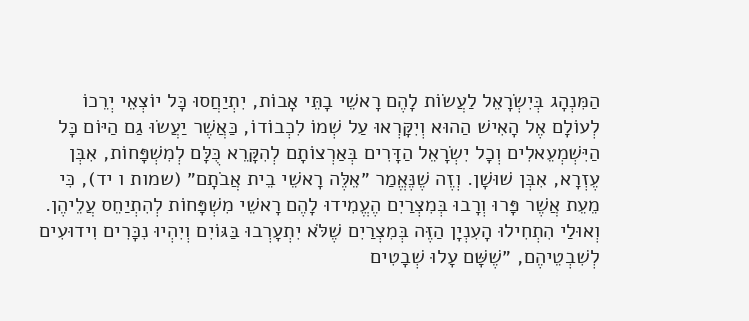הַמִּנְהָג בְּיִשְׂרָאֵל לַעֲשׂוֹת לָהֶם רָאשֵׁי בָתֵּי אָבוֹת, יִתְיַחֲסוּ כָּל יוֹצְאֵי יְרֵכוֹ לְעוֹלָם אֶל הָאִישׁ הַהוּא וְיִקָּרְאוּ עַל שְׁמוֹ לִכְבוֹדוֹ, כַּאֲשֶׁר יַעֲשׂוּ גַם הַיּוֹם כָּל הַיִּשְׁמְעֵאלִים וְכָל יִשְׂרָאֵל הַדָּרִים בְּאַרְצוֹתָם לְהִקָּרֵא כֻּלָּם לְמִשְׁפָּחוֹת, אִבְּן עֶזְרָא, אִבְּן שׁוּשָׁן. וְזֶה שֶׁנֶּאֱמַר ״אֵלֶּה רָאשֵׁי בֵית אֲבֹתָם״ (שמות ו יד), כִּי מֵעֵת אֲשֶׁר פָּרוּ וְרָבוּ בְּמִצְרַיִם הֶעֱמִידוּ לָהֶם רָאשֵׁי מִשְׁפָּחוֹת לְהִתְיַחֵס עֲלֵיהֶן. וְאוּלַי הִתְחִילוּ הָעִנְיָן הַזֶּה בְּמִצְרַיִם שֶׁלֹּא יִתְעָרְבוּ בַּגּוֹיִם וְיִהְיוּ נִכָּרִים וִידוּעִים לְשִׁבְטֵיהֶם, ״שֶׁשָּׁם עָלוּ שְׁבָטִים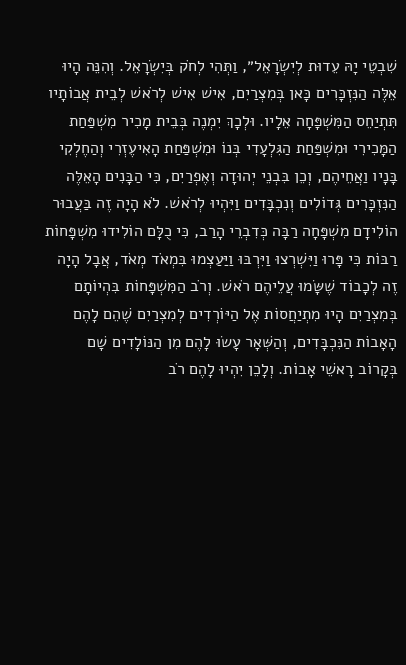שִׁבְטֵי יָהּ עֵדוּת לְיִשְׂרָאֵל״, וַתְּהִי לְחֹק בְּיִשְׂרָאֵל. וְהִנֵּה הָיוּ אֵלֶּה הַנִּזְכָּרִים כָּאן בְּמִצְרַיִם, אִישׁ אִישׁ לְרֹאשׁ לְבֵית אֲבוֹתָיו תִּתְיַחֵס הַמִּשְׁפָּחָה אֵלָיו. וּלְכָךְ יִמְנֶה בְּבֵית מָכִיר מִשְׁפַּחַת הַמָּכִירִי וּמִשְׁפַּחַת הַגִּלְעָדִי בְּנוֹ וּמִשְׁפַּחַת הָאִיעֶזְרִי וְהַחֶלְקִי בָּנָיו וַאֲחֵיהֶם, וְכֵן בִּבְנֵי יְהוּדָה וְאֶפְרַיִם, כִּי הַבָּנִים הָאֵלֶּה הַנִּזְכָּרִים גְּדוֹלִים וְנִכְבָּדִים וַיִּהְיוּ לְרֹאשׁ. לֹא הָיָה זֶה בַּעֲבוּר הוֹלִידָם מִשְׁפָּחָה רַבָּה כְּדִבְרֵי הָרַב, כִּי כֻלָּם הוֹלִידוּ מִשְׁפָּחוֹת רַבּוֹת כִּי פָּרוּ וַיִּשְׁרְצוּ וַיִּרְבּוּ וַיַּעַצְמוּ בִּמְאֹד מְאֹד, אֲבָל הָיָה זֶה לְכָבוֹד שֶׁשָּׂמוּ עֲלֵיהֶם רֹאשׁ. וְרֹב הַמִּשְׁפָּחוֹת בִּהְיוֹתָם בְּמִצְרַיִם הָיוּ מִתְיַחֲסוֹת אֶל הַיּוֹרְדִים לְמִצְרַיִם שֶׁהֵם לָהֶם הָאָבוֹת הַנִּכְבָּדִים, וְהַשְּׁאָר עָשׂוּ לָהֶם מִן הַנּוֹלָדִים שָׁם בְּקָרוֹב רָאשֵׁי אָבוֹת. וְלָכֵן יִהְיוּ לָהֶם רֹב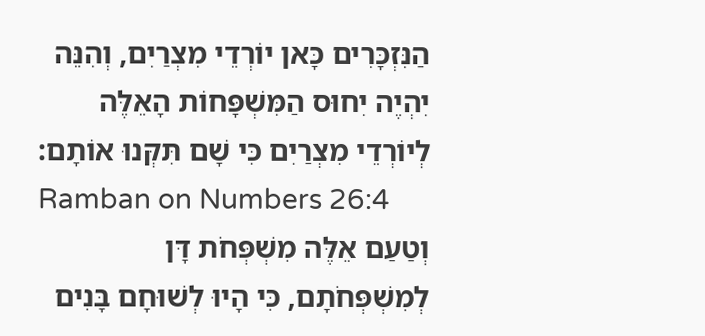הַנִּזְכָּרִים כָּאן יוֹרְדֵי מִצְרַיִם, וְהִנֵּה יִהְיֶה יִחוּס הַמִּשְׁפָּחוֹת הָאֵלֶּה לְיוֹרְדֵי מִצְרַיִם כִּי שָׁם תִּקְּנוּ אוֹתָם:
Ramban on Numbers 26:4
וְטַעַם אֵלֶּה מִשְׁפְּחֹת דָּן לְמִשְׁפְּחֹתָם, כִּי הָיוּ לְשׁוּחָם בָּנִים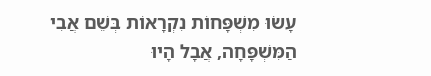עָשׂוּ מִשְׁפָּחוֹת נִקְרָאוֹת בְּשֵׁם אֲבִי הַמִּשְׁפָּחָה, אֲבָל הָיוּ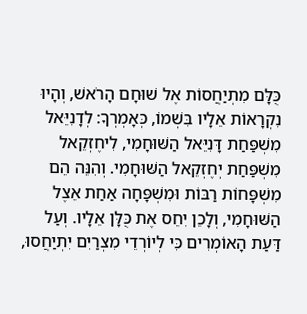כֻּלָּם מִתְיַחֲסוֹת אֶל שׁוּחָם הָרֹאשׁ, וְהָיוּ נִקְרָאוֹת אֵלָיו בִּשְׁמוֹ, כְּאָמְרְךָ: לְדָנִיֵּאל מִשְׁפַּחַת דָּנִיֵּאל הַשּׁוּחָמִי, לִיחֶזְקֵאל מִשְׁפַּחַת יְחֶזְקֵאל הַשּׁוּחָמִי. וְהִנֵּה הֵם מִשְׁפָּחוֹת רַבּוֹת וּמִשְׁפָּחָה אַחַת אֵצֶל הַשּׁוּחָמִי, וְלָכֵן יִחֵס אֶת כֻּלָּן אֵלָיו. וְעַל דַּעַת הָאוֹמְרִים כִּי לְיוֹרְדֵי מִצְרַיִם יִתְיַחֲסוּ,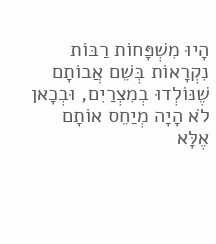הָיוּ מִשְׁפָּחוֹת רַבּוֹת נִקְרָאוֹת בְּשֵׁם אֲבוֹתָם שֶׁנּוֹלְדוּ בְמִצְרַיִם, וּבְכָאן לֹא הָיָה מְיַחֵס אוֹתָם אֶלָּא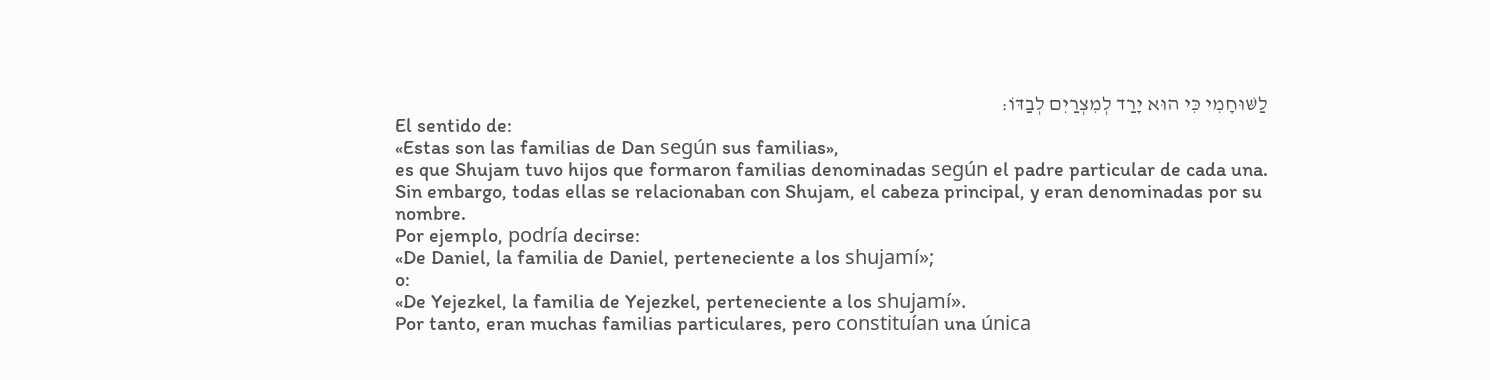לַשּׁוּחָמִי כִּי הוּא יָרַד לְמִצְרַיִם לְבַדּוֹ:
El sentido de:
«Estas son las familias de Dan según sus familias»,
es que Shujam tuvo hijos que formaron familias denominadas según el padre particular de cada una.
Sin embargo, todas ellas se relacionaban con Shujam, el cabeza principal, y eran denominadas por su nombre.
Por ejemplo, podría decirse:
«De Daniel, la familia de Daniel, perteneciente a los shujamí»;
o:
«De Yejezkel, la familia de Yejezkel, perteneciente a los shujamí».
Por tanto, eran muchas familias particulares, pero constituían una única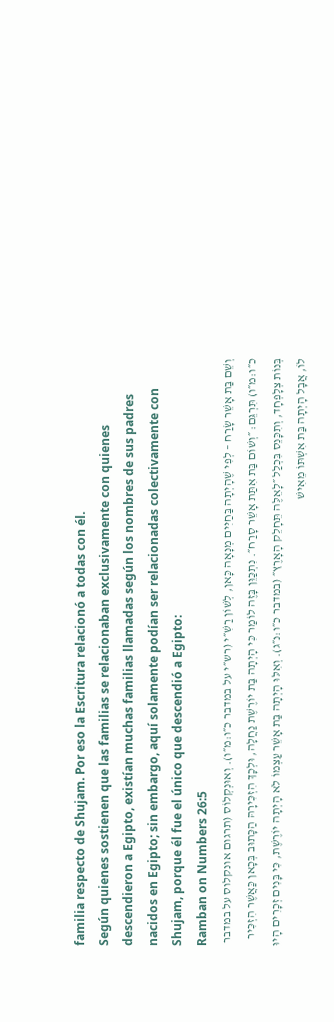familia respecto de Shujam. Por eso la Escritura relacionó a todas con él.
Según quienes sostienen que las familias se relacionaban exclusivamente con quienes descendieron a Egipto, existían muchas familias llamadas según los nombres de sus padres nacidos en Egipto; sin embargo, aquí solamente podían ser relacionadas colectivamente con Shujam, porque él fue el único que descendió a Egipto:
Ramban on Numbers 26:5
וְשֵׁם בַּת אָשֵׁר שָׂרַח – לְפִי שֶׁהָיְתָה בַּחַיִּים מְנָאָה כָּאן, לְשׁוֹן רַשִׁ״י (רש״י על במדבר כ״ו:מ״ו). וְאוּנְקְלוֹס (תרגום אונקלוס על במדבר כ״ו:מ״ו) תִּרְגֵּם: ״וְשׁוֹם בַּת אִתַּת אָשֵׁר סָרַח״. נִתְכַּוֵּן בָּזֶה לוֹמַר כִּי הָיְתָה בַּת יוֹרֶשֶׁת נַחֲלָה, וּלְכָךְ הִזְכִּירָהּ הַכָּתוּב בְּכָאן כַּאֲשֶׁר הִזְכִּיר בְּנוֹת צְלָפְחָד, וְתִכָּנֵס בִּכְלַל ״לָאֵלֶּה תֵּחָלֵק הָאָרֶץ״ (במדבר כ״ו:נ״ג). וְאִלּוּ הָיְתָה בַּת אָשֵׁר עַצְמוֹ לֹא הָיְתָה יוֹרֶשֶׁת, כִּי בָּנִים זְכָרִים הָיוּ לוֹ, אֲבָל הָיְתָה בַּת אִשְׁתּוֹ מֵאִישׁ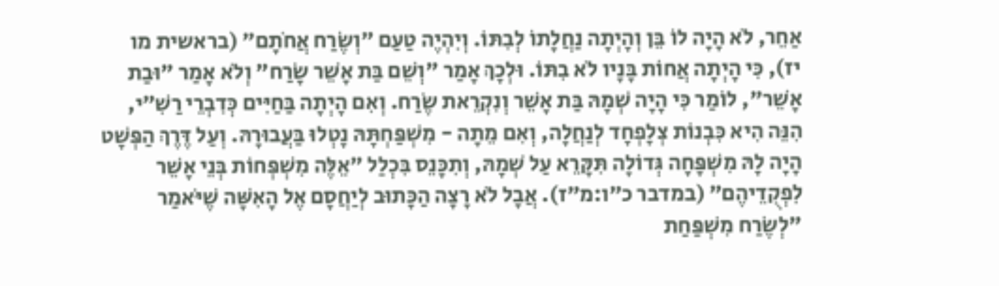אַחֵר, לֹא הָיָה לוֹ בֵּן וְהָיְתָה נַחֲלָתוֹ לְבִתּוֹ. וְיִהְיֶה טַעַם ״וְשֶׂרַח אֲחֹתָם״ (בראשית מו יז), כִּי הָיְתָה אֲחוֹת בָּנָיו לֹא בִתּוֹ. וּלְכָךְ אָמַר "וְשֵׁם בַּת אָשֵׁר שָׂרַח" וְלֹא אָמַר "וּבַת אָשֵׁר", לוֹמַר כִּי הָיָה שְׁמָהּ בַּת אָשֵׁר וְנִקְרֵאת שֶׂרַח. וְאִם הָיְתָה בַּחַיִּים כְּדִבְרֵי רַשִׁ״י, הִנֵּה הִיא כִּבְנוֹת צְלָפְחָד לְנַחֲלָה, וְאִם מֵתָה - מִשְׁפַּחְתָּהּ נָטְלוּ בַּעֲבוּרָהּ. וְעַל דֶּרֶךְ הַפְּשָׁט הָיָה לָהּ מִשְׁפָּחָה גְּדוֹלָה תִּקָּרֵא עַל שְׁמָהּ, וְתִכָּנֵס בִּכְלַל ״אֵלֶּה מִשְׁפְּחוֹת בְּנֵי אָשֵׁר לִפְקֻדֵיהֶם״ (במדבר כ״ו:מ״ז). אֲבָל לֹא רָצָה הַכָּתוּב לְיַחֲסָם אֶל הָאִשָּׁה שֶׁיֹּאמַר "לְשֶׂרַח מִשְׁפַּחַת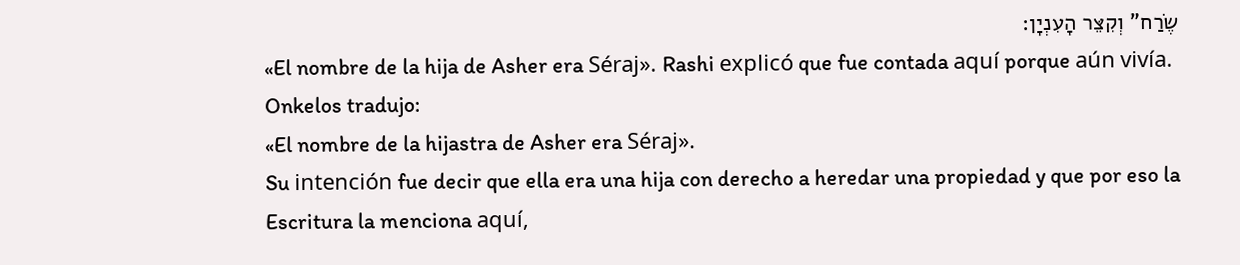שֶׂרַח" וְקִצֵּר הָעִנְיָן:
«El nombre de la hija de Asher era Séraj». Rashi explicó que fue contada aquí porque aún vivía.
Onkelos tradujo:
«El nombre de la hijastra de Asher era Séraj».
Su intención fue decir que ella era una hija con derecho a heredar una propiedad y que por eso la Escritura la menciona aquí,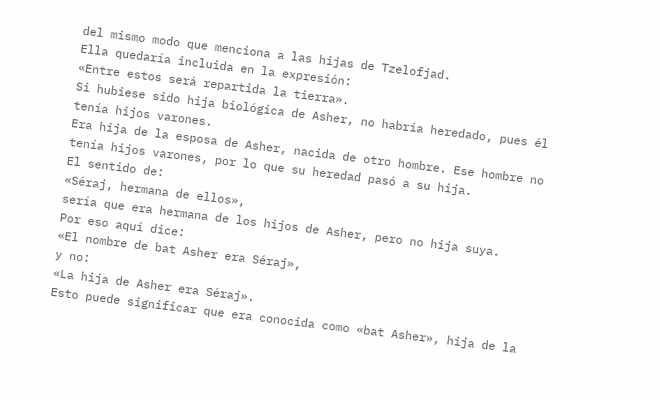del mismo modo que menciona a las hijas de Tzelofjad.
Ella quedaría incluida en la expresión:
«Entre estos será repartida la tierra».
Si hubiese sido hija biológica de Asher, no habría heredado, pues él tenía hijos varones.
Era hija de la esposa de Asher, nacida de otro hombre. Ese hombre no tenía hijos varones, por lo que su heredad pasó a su hija.
El sentido de:
«Séraj, hermana de ellos»,
sería que era hermana de los hijos de Asher, pero no hija suya.
Por eso aquí dice:
«El nombre de bat Asher era Séraj»,
y no:
«La hija de Asher era Séraj».
Esto puede significar que era conocida como «bat Asher», hija de la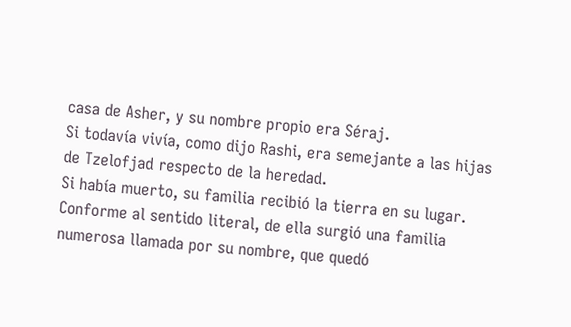casa de Asher, y su nombre propio era Séraj.
Si todavía vivía, como dijo Rashi, era semejante a las hijas de Tzelofjad respecto de la heredad.
Si había muerto, su familia recibió la tierra en su lugar.
Conforme al sentido literal, de ella surgió una familia numerosa llamada por su nombre, que quedó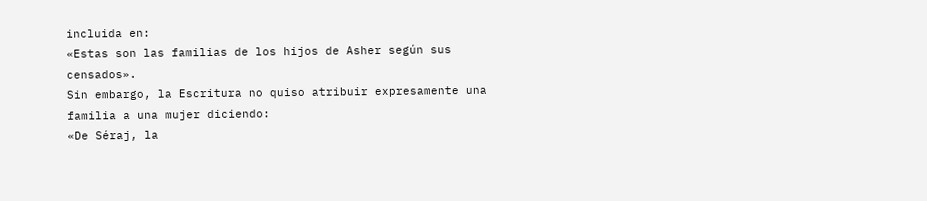incluida en:
«Estas son las familias de los hijos de Asher según sus censados».
Sin embargo, la Escritura no quiso atribuir expresamente una familia a una mujer diciendo:
«De Séraj, la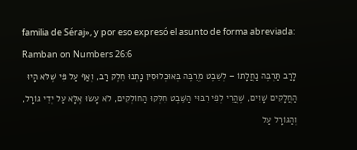familia de Séraj», y por eso expresó el asunto de forma abreviada:
Ramban on Numbers 26:6
לָרַב תַּרְבֶּה נַחֲלָתוֹ – לְשֵׁבֶט מְרֻבֶּה בְּאוּכְלוּסִין נָתְנוּ חֵלֶק רַב, וְאַף עַל פִּי שֶׁלֹּא הָיוּ הַחֲלָקִים שָׁוִים, שֶׁהֲרֵי לְפִי רִבּוּי הַשֵּׁבֶט חִלְּקוּ הַחוֹלְקִים, לֹא עָשׂוּ אֶלָּא עַל יְדֵי גּוֹרָל, וְהַגּוֹרָל עַל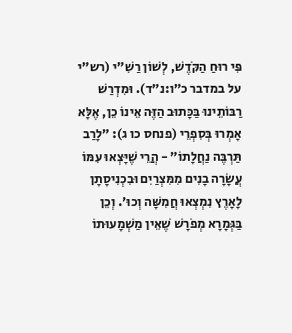פִּי רוּחַ הַקֹּדֶשׁ, לְשׁוֹן רַשִׁ״י (רש״י על במדבר כ״ו:נ״ד). וּמִדְרַשׁ רַבּוֹתֵינוּ בַּכָּתוּב הַזֶּה אֵינוֹ כֵן, אֶלָּא אָמְרוּ בְּסִפְרֵי (פנחס כו ג): ״לָרַב תַּרְבֶּה נַחֲלָתוֹ״ - הֲרֵי שֶׁיָּצְאוּ עִמּוֹ עֲשָׂרָה בָנִים מִמִּצְרַיִם וּבִכְנִיסָתָן לָאָרֶץ נִמְצְאוּ חֲמִשָּׁה וְכוּ׳. וְכֵן בַּגְּמָרָא מְפֹרָשׁ שֶׁאֵין מַשְׁמָעוּתוֹ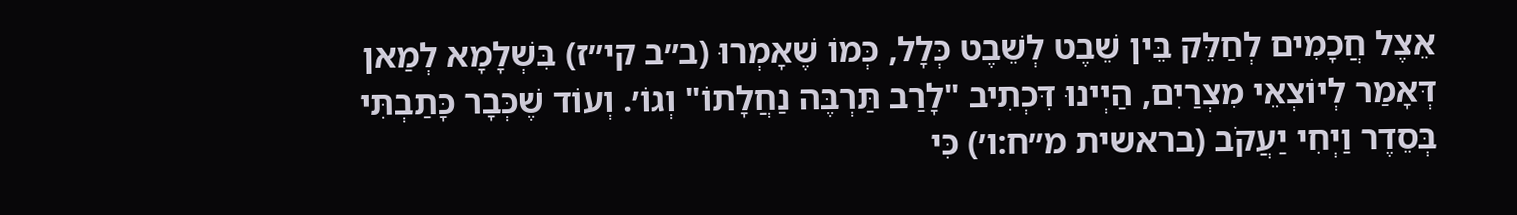אֵצֶל חֲכָמִים לְחַלֵּק בֵּין שֵׁבֶט לְשֵׁבֶט כְּלָל, כְּמוֹ שֶׁאָמְרוּ (ב״ב קי״ז) בִּשְׁלָמָא לְמַאן דְּאָמַר לְיוֹצְאֵי מִצְרַיִם, הַיְינוּ דִּכְתִיב "לָרַב תַּרְבֶּה נַחֲלָתוֹ" וְגוֹ׳. וְעוֹד שֶׁכְּבָר כָּתַבְתִּי בְּסֵדֶר וַיְחִי יַעֲקֹב (בראשית מ״ח:ו׳) כִּי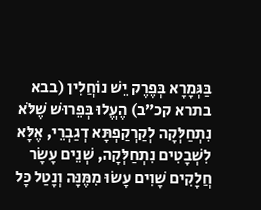בַּגְּמָרָא בְּפֶרֶק יֵשׁ נוֹחֲלִין (בבא בתרא קכ״ב) הֶעֱלוּ בְּפֵרוּשׁ שֶׁלֹּא נִתְחַלְּקָה לְקַרְקַפְתָּא דְגַבְרֵי, אֶלָּא לִשְׁבָטִים נִתְחַלְּקָה, שְׁנֵים עָשָׂר חֲלָקִים שָׁוִים עָשׂוּ מִמֶּנָּה וְנָטַל כָּל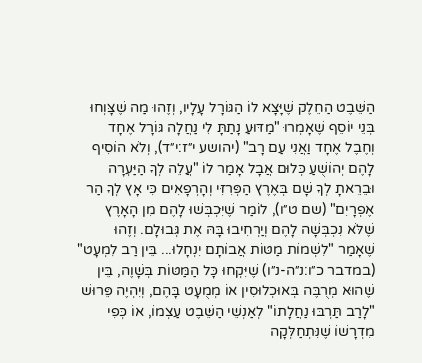הַשֵּׁבֶט הַחֵלֶק שֶׁיָּצָא לוֹ הַגּוֹרָל עָלָיו, וְזֶהוּ מַה שֶׁצָּוְחוּ בְּנֵי יוֹסֵף שֶׁאָמְרוּ "מַדּוּעַ נָתַתָּ לִי נַחֲלָה גּוֹרָל אֶחָד וְחֶבֶל אֶחָד וַאֲנִי עַם רָב" (יהושע י״ז:י״ד), וְלֹא הוֹסִיף לָהֶם יְהוֹשֻׁעַ כְּלוּם אֲבָל אָמַר לוֹ "עֲלֵה לְךָ הַיַּעְרָה וּבֵרֵאתָ לְךָ שָׁם בְּאֶרֶץ הַפְּרִזִּי וְהָרְפָאִים כִּי אָץ לְךָ הַר אֶפְרָיִם" (שם ט״ו), לוֹמַר שֶׁיִּכְבְּשׁוּ לָהֶם מִן הָאָרֶץ שֶׁלֹּא נִכְבְּשָׁה לָהֶם וְיַרְחִיבוּ בָּהּ אֶת גְּבוּלָם. וְזֶהוּ שֶׁאָמַר "לִשְׁמוֹת מַטּוֹת אֲבוֹתָם יִנְחָלוּ... בֵּין רַב לִמְעָט" (במדבר כ״ו:נ״ה-נ״ו) שֶׁיִּקְחוּ כָּל הַמַּטּוֹת בְּשָׁוֶה, בֵּין שֶׁהוּא מְרֻבֶּה בְּאוּכְלוּסִין אוֹ מְמֻעָט בָּהֶם, וְיִהְיֶה פֵּרוּשׁ "לָרַב תַּרְבּוּ נַחֲלָתוֹ" לְאַנְשֵׁי הַשֵּׁבֶט עַצְמוֹ, אוֹ כְּפִי מִדְרָשׁוֹ שֶׁנִּתְחַלְּקָה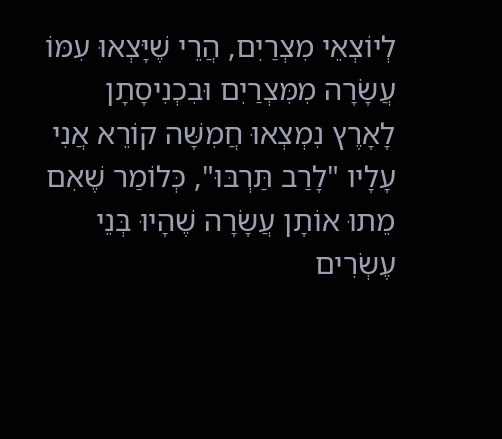לְיוֹצְאֵי מִצְרַיִם, הֲרֵי שֶׁיָּצְאוּ עִמּוֹ עֲשָׂרָה מִמִּצְרַיִם וּבִכְנִיסָתָן לָאָרֶץ נִמְצְאוּ חֲמִשָּׁה קוֹרֵא אֲנִי עָלָיו "לָרַב תַּרְבּוּ", כְּלוֹמַר שֶׁאִם מֵתוּ אוֹתָן עֲשָׂרָה שֶׁהָיוּ בְּנֵי עֶשְׂרִים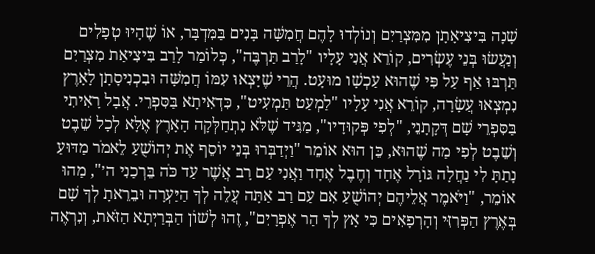שָׁנָה בִּיצִיאָתָן מִמִּצְרַיִם וְנוֹלְדוּ לָהֶם חֲמִשָּׁה בָּנִים בַּמִּדְבָּר, אוֹ שֶׁהָיוּ טְפָלִים וְנַעֲשׂוּ בְּנֵי עֶשְׂרִים, קוֹרֵא אֲנִי עָלָיו "לָרַב תַּרְבֶּה", כְּלוֹמַר לָרַב בִּיצִיאַת מִצְרַיִם תַּרְבּוּ אַף עַל פִּי שֶׁהוּא עַכְשָׁו מוּעָט. הֲרֵי שֶׁיָּצְאוּ עִמּוֹ חֲמִשָּׁה וּבִכְנִיסָתָן לָאָרֶץ נִמְצְאוּ עֲשָׂרָה, קוֹרֵא אֲנִי עָלָיו "לַמְעַט תַּמְעִיט", כִּדְאִיתָא בַּסִּפְרֵי. אֲבָל רָאִיתִי בַּסִּפְרֵי שָׁם דְּקָתָנֵי, "לְפִי פְּקוּדָיו", מַגִּיד שֶׁלֹּא נִתְחַלְּקָה הָאָרֶץ אֶלָּא לְכָל שֵׁבֶט וְשֵׁבֶט לְפִי מַה שֶׁהוּא, כֵּן הוּא אוֹמֵר "וַיְדַבְּרוּ בְּנֵי יוֹסֵף אֶת יְהוֹשֻׁעַ לֵאמֹר מַדּוּעַ נָתַתָּ לִי נַחֲלָה גּוֹרָל אֶחָד וְחֶבֶל אֶחָד וַאֲנִי עַם רָב אֲשֶׁר עַד כֹּה בֵּרְכַנִי ה׳", מַהוּ אוֹמֵר, "וַיֹּאמֶר אֲלֵיהֶם יְהוֹשֻׁעַ אִם עַם רַב אַתָּה עֲלֵה לְךָ הַיַּעְרָה וּבֵרֵאתָ לְךָ שָׁם בְּאֶרֶץ הַפְּרִזִּי וְהָרְפָאִים כִּי אָץ לְךָ הַר אֶפְרָיִם", זֶהוּ לְשׁוֹן הַבְּרַיְתָא הַזֹּאת, וְנִרְאֶה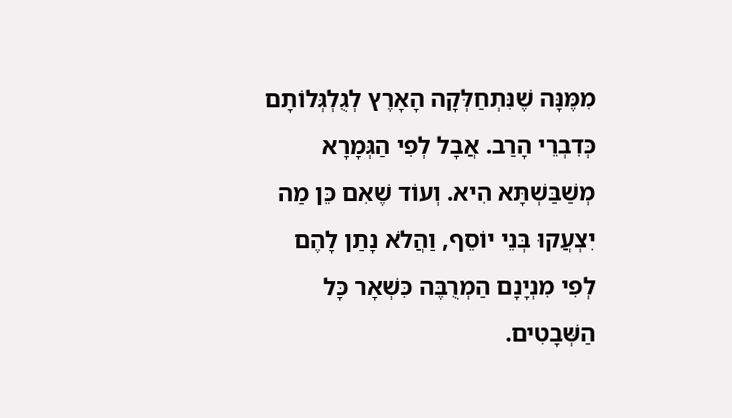מִמֶּנָּה שֶׁנִּתְחַלְּקָה הָאָרֶץ לְגֻלְגְּלוֹתָם כְּדִבְרֵי הָרַב. אֲבָל לְפִי הַגְּמָרָא מְשַׁבַּשְׁתָּא הִיא. וְעוֹד שֶׁאִם כֵּן מַה יִצְעֲקוּ בְּנֵי יוֹסֵף, וַהֲלֹא נָתַן לָהֶם לְפִי מִנְיָנָם הַמְרֻבֶּה כִּשְׁאָר כָּל הַשְּׁבָטִים.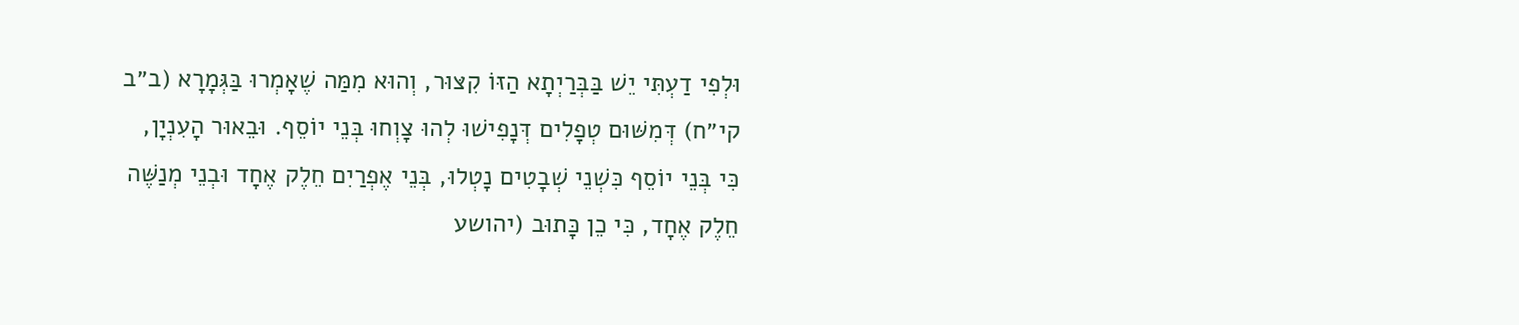וּלְפִי דַעְתִּי יֵשׁ בַּבְּרַיְתָא הַזּוֹ קִצּוּר, וְהוּא מִמַּה שֶׁאָמְרוּ בַּגְּמָרָא (ב״ב קי״ח) דְּמִשּׁוּם טְפָלִים דְּנָפִישׁוּ לְהוּ צָוְחוּ בְּנֵי יוֹסֵף. וּבֵאוּר הָעִנְיָן, כִּי בְּנֵי יוֹסֵף כִּשְׁנֵי שְׁבָטִים נָטְלוּ, בְּנֵי אֶפְרַיִם חֵלֶק אֶחָד וּבְנֵי מְנַשֶּׁה חֵלֶק אֶחָד, כִּי כֵן כָּתוּב (יהושע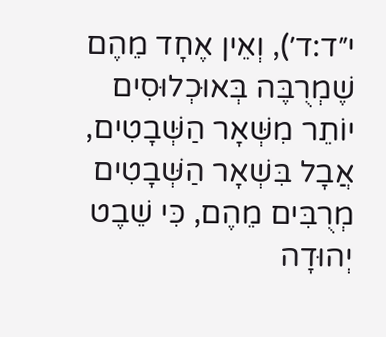י״ד:ד׳), וְאֵין אֶחָד מֵהֶם שֶׁמְרֻבֶּה בְּאוּכְלוּסִים יוֹתֵר מִשְּׁאָר הַשְּׁבָטִים, אֲבָל בִּשְׁאָר הַשְּׁבָטִים מְרֻבִּים מֵהֶם, כִּי שֵׁבֶט יְהוּדָה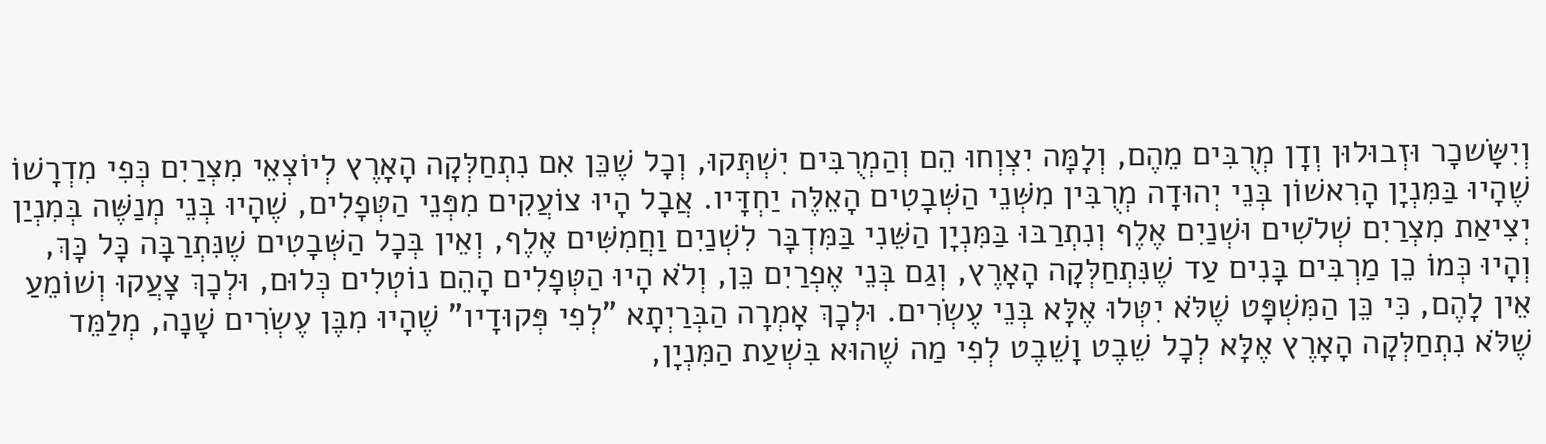וְיִשָּׂשכָר וּזְבוּלוּן וְדָן מְרֻבִּים מֵהֶם, וְלָמָּה יִצְוְחוּ הֵם וְהַמְרֻבִּים יִשְׁתְּקוּ, וְכָל שֶׁכֵּן אִם נִתְחַלְּקָה הָאָרֶץ לְיוֹצְאֵי מִצְרַיִם כְּפִי מִדְרָשׁוֹ שֶׁהָיוּ בַּמִּנְיָן הָרִאשׁוֹן בְּנֵי יְהוּדָה מְרֻבִּין מִשְּׁנֵי הַשְּׁבָטִים הָאֵלֶּה יַחְדָּיו. אֲבָל הָיוּ צוֹעֲקִים מִפְּנֵי הַטְּפָלִים, שֶׁהָיוּ בְּנֵי מְנַשֶּׁה בְּמִנְיַן יְצִיאַת מִצְרַיִם שְׁלֹשִׁים וּשְׁנַיִם אֶלֶף וְנִתְרַבּוּ בַּמִּנְיָן הַשֵּׁנִי בַּמִּדְבָּר לִשְׁנַיִם וַחֲמִשִּׁים אֶלֶף, וְאֵין בְּכָל הַשְּׁבָטִים שֶׁנִּתְרַבָּה כָּל כָּךְ, וְהָיוּ כְּמוֹ כֵן מַרְבִּים בָּנִים עַד שֶׁנִּתְחַלְּקָה הָאָרֶץ, וְגַם בְּנֵי אֶפְרַיִם כֵּן, וְלֹא הָיוּ הַטְּפָלִים הָהֵם נוֹטְלִים כְּלוּם, וּלְכָךְ צָעֲקוּ וְשׁוֹמֵעַ אֵין לָהֶם, כִּי כֵּן הַמִּשְׁפָּט שֶׁלֹּא יִטְּלוּ אֶלָּא בְּנֵי עֶשְׂרִים. וּלְכָךְ אָמְרָה הַבְּרַיְתָא "לְפִי פְּקוּדָיו" שֶׁהָיוּ מִבֶּן עֶשְׂרִים שָׁנָה, מְלַמֵּד שֶׁלֹּא נִתְחַלְּקָה הָאָרֶץ אֶלָּא לְכָל שֵׁבֶט וָשֵׁבֶט לְפִי מַה שֶׁהוּא בִּשְׁעַת הַמִּנְיָן,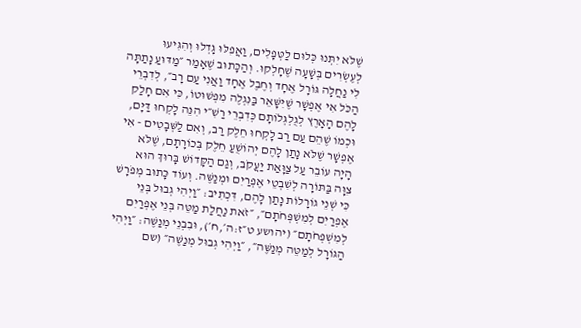שֶׁלֹּא יִתְּנוּ כְּלוּם לַטְּפָלִים, וַאֲפִלּוּ גָּדְלוּ וְהִגִּיעוּ לְעֶשְׂרִים בְּשָׁעָה שֶׁחָלְקוּ. וְהַכָּתוּב שֶׁאָמַר ״מַדּוּעַ נָתַתָּה לִי נַחֲלָה גּוֹרָל אֶחָד וְחֶבֶל אֶחָד וַאֲנִי עַם רָב״, לְדִבְרֵי הַכֹּל אִי אֶפְשָׁר שֶׁיִּשָּׁאֵר בַּנִּגְלֶה מִפְּשׁוּטוֹ, כִּי אִם חָלַק לָהֶם הָאָרֶץ לְגֻלְגְּלוֹתָם כְּדִבְרֵי רַשִׁ״י הִנֵּה לָקְחוּ דַּיָּם, וּכְמוֹ שֶׁהֵם עַם רַב לָקְחוּ חֵלֶק רַב, וְאִם לַשְּׁבָטִים - אִי אֶפְשָׁר שֶׁלֹּא נָתַן לָהֶם יְהוֹשֻׁעַ חֵלֶק בְּכוֹרָתָם, שֶׁלֹּא הָיָה עוֹבֵר עַל צַוָּאַת יַעֲקֹב, וְגַם הַקָּדוֹשׁ בָּרוּךְ הוּא צִוָּה בַּתּוֹרָה לְשִׁבְטֵי אֶפְרַיִם וּמְנַשֶּׁה. וְעוֹד כָּתוּב מְפֹרָשׁ כִּי שְׁנֵי גוֹרָלוֹת נָתַן לָהֶם, דִּכְתִיב: ״וַיְהִי גְבוּל בְּנֵי אֶפְרַיִם לְמִשְׁפְּחֹתָם״, ״זֹאת נַחֲלַת מַטֵּה בְּנֵי אֶפְרַיִם לְמִשְׁפְּחֹתָם״ (יהושע ט״ז:ה׳,ח׳), וּבִבְנֵי מְנַשֶּׁה: ״וַיְהִי הַגּוֹרָל לְמַטֵּה מְנַשֶּׁה״, ״וַיְהִי גְבוּל מְנַשֶּׁה״ (שם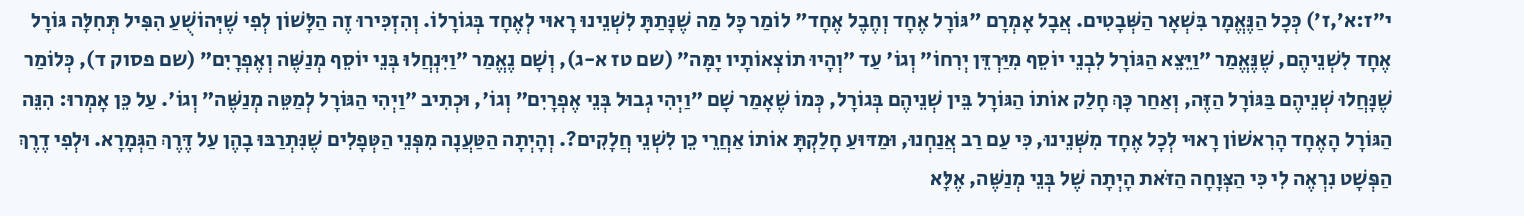י״ז:א׳,ז׳) כְּכָל הַנֶּאֱמָר בִּשְׁאָר הַשְּׁבָטִים. אֲבָל אָמְרָם "גּוֹרָל אֶחָד וְחֶבֶל אֶחָד" לוֹמַר כָּל מַה שֶׁנָּתַתָּ לִשְׁנֵינוּ רָאוּי לְאֶחָד בְּגוֹרָלוֹ. וְהִזְכִּירוּ זֶה הַלָּשׁוֹן לְפִי שֶׁיְּהוֹשֻׁעַ הִפִּיל תְּחִלָּה גּוֹרָל אֶחָד לִשְׁנֵיהֶם, שֶׁנֶּאֱמַר ״וַיֵּצֵא הַגּוֹרָל לִבְנֵי יוֹסֵף מִיַּרְדֵּן יְרִחוֹ״ וְגוֹ' עַד ״וְהָיוּ תוֹצְאוֹתָיו יָמָּה״ (שם טז א-ג), וְשָׁם נֶאֱמַר ״וַיִּנְחֲלוּ בְּנֵי יוֹסֵף מְנַשֶּׁה וְאֶפְרָיִם״ (שם פסוק ד), כְּלוֹמַר שֶׁנָּחֲלוּ שְׁנֵיהֶם בַּגּוֹרָל הַזֶּה, וְאַחַר כָּךְ חָלַק אוֹתוֹ הַגּוֹרָל בֵּין שְׁנֵיהֶם בְּגוֹרָל, כְּמוֹ שֶׁאָמַר שָׁם ״וַיְהִי גְבוּל בְּנֵי אֶפְרָיִם״ וְגוֹ', וּכְתִיב ״וַיְהִי הַגּוֹרָל לְמַטֵּה מְנַשֶּׁה״ וְגוֹ'. עַל כֵּן אָמְרוּ: הִנֵּה הַגּוֹרָל הָאֶחָד הָרִאשׁוֹן רָאוּי לְכָל אֶחָד מִשְּׁנֵינוּ, כִּי עַם רַב אֲנַחְנוּ, וּמַדּוּעַ חָלַקְתָּ אוֹתוֹ אַחֲרֵי כֵן לִשְׁנֵי חֲלָקִים?. וְהָיְתָה הַטַּעֲנָה מִפְּנֵי הַטְּפָלִים שֶׁנִּתְרַבּוּ בָהֶן עַל דֶּרֶךְ הַגְּמָרָא. וּלְפִי דֶרֶךְ הַפְּשָׁט נִרְאֶה לִי כִּי הַצְּוָחָה הַזֹּאת הָיְתָה שֶׁל בְּנֵי מְנַשֶּׁה, אֶלָּא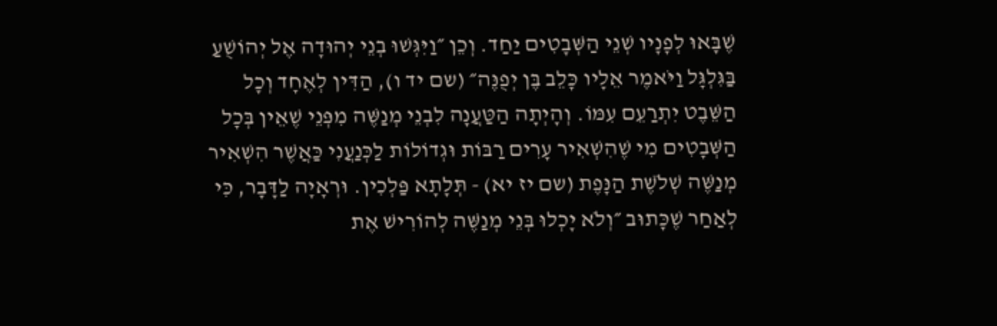שֶׁבָּאוּ לְפָנָיו שְׁנֵי הַשְּׁבָטִים יַחַד. וְכֵן ״וַיִּגְּשׁוּ בְנֵי יְהוּדָה אֶל יְהוֹשֻׁעַ בַּגִּלְגָּל וַיֹּאמֶר אֵלָיו כָּלֵב בֶּן יְפֻנֶּה״ (שם יד ו), הַדִּין לְאֶחָד וְכָל הַשֵּׁבֶט יִתְרַעֵם עִמּוֹ. וְהָיְתָה הַטַּעֲנָה לִבְנֵי מְנַשֶּׁה מִפְּנֵי שֶׁאֵין בְּכָל הַשְּׁבָטִים מִי שֶׁהִשְׁאִיר עָרִים רַבּוֹת וּגְדוֹלוֹת לַכְּנַעֲנִי כַּאֲשֶׁר הִשְׁאִיר מְנַשֶּׁה שְׁלֹשֶׁת הַנָּפֶת (שם יז יא) - תְּלָתָא פַּלְכִין. וּרְאָיָה לַדָּבָר, כִּי לְאַחַר שֶׁכָּתוּב ״וְלֹא יָכְלוּ בְּנֵי מְנַשֶּׁה לְהוֹרִישׁ אֶת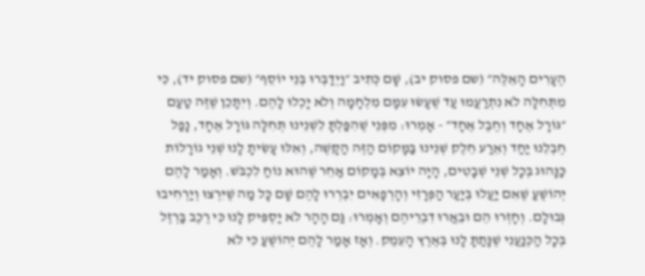הֶעָרִים הָאֵלֶּה״ (שם פסוק יב), שָׁם כְּתִיב ״וַיְדַבְּרוּ בְּנֵי יוֹסֵף״ (שם פסוק יד), כִּי מִתְּחִלָּה לֹא נִתְרַעֲמוּ עַד שֶׁעָשׂוּ עִמָּם מִלְחָמָה וְלֹא יָכְלוּ לָהֶם. וְיִתָּכֵן שֶׁזֶּה טַעַם ״גּוֹרָל אֶחָד וְחֶבֶל אֶחָד״ - אָמְרוּ: מִפְּנֵי שֶׁהִפַּלְתָּ לִשְׁנֵינוּ תְּחִלָּה גּוֹרָל אֶחָד, נָפַל חֶבְלֵנוּ יַחַד וְאֵרַע חֵלֶק שְׁנֵינוּ בַּמָּקוֹם הַזֶּה הַקָּשֶׁה, וְאִלּוּ עָשִׂיתָ לָנוּ שְׁנֵי גוֹרָלוֹת כַּנָּהוּג בְּכָל שְׁנֵי שְׁבָטִים, הָיָה יוֹצֵא בְּמָקוֹם אַחֵר שֶׁהוּא נוֹחַ לִכְבֹּשׁ. וְאָמַר לָהֶם יְהוֹשֻׁעַ שֶׁאִם יַעֲלוּ בְּיַעַר הַפְּרָזִי וְהָרְפָאִים יִבְרְרוּ לָהֶם שָׁם כָּל מַה שֶׁיִּרְצוּ וְיַרְחִיבוּ גְּבוּלָם. וְחָזְרוּ הֵם וּבֵאֲרוּ דִבְרֵיהֶם וְאָמְרוּ: גַּם הָהָר לֹא יַסְפִּיק לָנוּ כִּי רֶכֶב בַּרְזֶל בְּכָל הַכְּנַעֲנִי שֶׁנָּתַתָּ לָנוּ בְּאֶרֶץ הָעֵמֶק. וְאָז אָמַר לָהֶם יְהוֹשֻׁעַ כִּי לֹא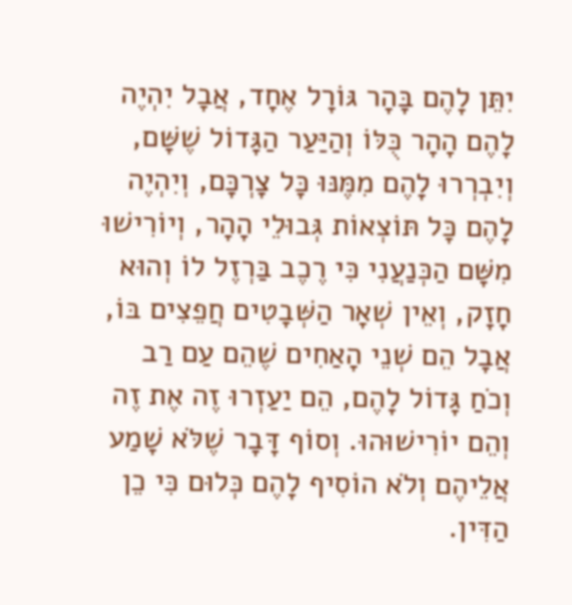יִתֵּן לָהֶם בָּהָר גּוֹרָל אֶחָד, אֲבָל יִהְיֶה לָהֶם הָהָר כֻּלּוֹ וְהַיַּעַר הַגָּדוֹל שֶׁשָּׁם, וְיִבְרְרוּ לָהֶם מִמֶּנּוּ כָּל צָרְכָּם, וְיִהְיֶה לָהֶם כָּל תּוֹצְאוֹת גְּבוּלֵי הָהָר, וְיוֹרִישׁוּ מִשָּׁם הַכְּנַעֲנִי כִּי רֶכֶב בַּרְזֶל לוֹ וְהוּא חָזָק, וְאֵין שְׁאָר הַשְּׁבָטִים חֲפֵצִים בּוֹ, אֲבָל הֵם שְׁנֵי הָאַחִים שֶׁהֵם עַם רַב וְכֹחַ גָּדוֹל לָהֶם, הֵם יַעַזְרוּ זֶה אֶת זֶה וְהֵם יוֹרִישׁוּהוּ. וְסוֹף דָּבָר שֶׁלֹּא שָׁמַע אֲלֵיהֶם וְלֹא הוֹסִיף לָהֶם כְּלוּם כִּי כֵן הַדִּין.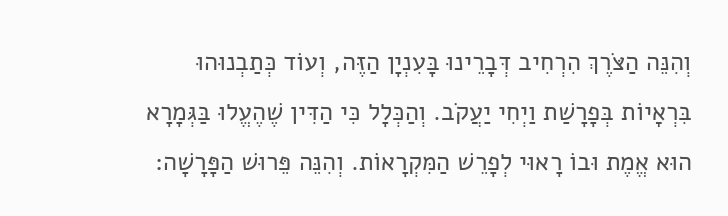וְהִנֵּה הַצֹּרֶךְ הִרְחִיב דְּבָרֵינוּ בָּעִנְיָן הַזֶּה, וְעוֹד כְּתַבְנוּהוּ בִּרְאָיוֹת בְּפָרָשַׁת וַיְחִי יַעֲקֹב. וְהַכְּלָל כִּי הַדִּין שֶׁהֶעֱלוּ בַּגְּמָרָא הוּא אֱמֶת וּבוֹ רָאוּי לְפָרֵשׁ הַמִּקְרָאוֹת. וְהִנֵּה פֵּרוּשׁ הַפָּרָשָׁה: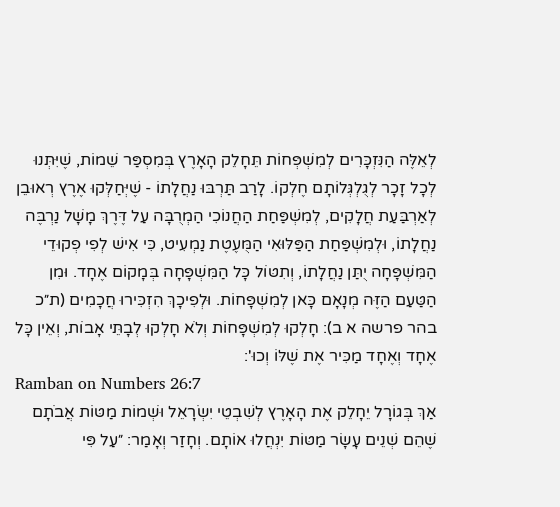לְאֵלֶּה הַנִּזְכָּרִים לְמִשְׁפְּחוֹת תֵּחָלֵק הָאָרֶץ בְּמִסְפַּר שֵׁמוֹת, שֶׁיִּתְּנוּ לְכָל זָכָר לְגֻלְגְּלוֹתָם חֶלְקוֹ. לָרַב תַּרְבּוּ נַחֲלָתוֹ - שֶׁיְּחַלְּקוּ אֶרֶץ רְאוּבֵן לְאַרְבַּעַת חֲלָקִים, לְמִשְׁפַּחַת הַחֲנוֹכִי הַמְרֻבָּה עַל דֶּרֶךְ מָשָׁל נַרְבֶּה נַחֲלָתוֹ, וּלְמִשְׁפַּחַת הַפַּלּוּאִי הַמֻּעֶטֶת נַמְעִיט, כִּי אִישׁ לְפִי פְקוּדֵי הַמִּשְׁפָּחָה יֻתַּן נַחֲלָתוֹ, וְתִטּוֹל כָּל הַמִּשְׁפָּחָה בְּמָקוֹם אֶחָד. וּמִן הַטַּעַם הַזֶּה מְנָאָם כָּאן לְמִשְׁפָּחוֹת. וּלְפִיכָךְ הִזְכִּירוּ חֲכָמִים (ת״כ בהר פרשה א ב): חָלְקוּ לְמִשְׁפָּחוֹת וְלֹא חָלְקוּ לְבָתֵּי אָבוֹת, וְאֵין כָּל אֶחָד וְאֶחָד מַכִּיר אֶת שֶׁלּוֹ וְכוּ':
Ramban on Numbers 26:7
אַךְ בְּגוֹרָל יֵחָלֵק אֶת הָאָרֶץ לְשִׁבְטֵי יִשְׂרָאֵל וּשְׁמוֹת מַטּוֹת אֲבֹתָם שֶׁהֵם שְׁנֵים עָשָׂר מַטּוֹת יִנְחֲלוּ אוֹתָם. וְחָזַר וְאָמַר: ״עַל פִּי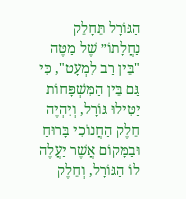הַגּוֹרָל תֵּחָלֵק נַחֲלָתוֹ״ שֶׁל מַטֶּה "בֵּין רַב לִמְעָט", כִּי גַּם בֵּין הַמִּשְׁפָּחוֹת יַטִּילוּ גּוֹרָל, וְיִהְיֶה חֵלֶק הַחֲנוֹכִי בָּרוּחַ וּבַמָּקוֹם אֲשֶׁר יַעֲלֶה לוֹ הַגּוֹרָל, וְחֵלֶק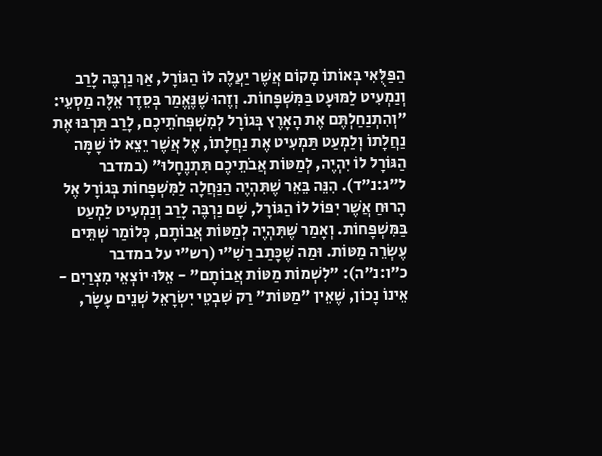הַפַּלֻּאִי בְּאוֹתוֹ מָקוֹם אֲשֶׁר יַעֲלֶה לוֹ הַגּוֹרָל, אַךְ נַרְבֶּה לָרַב וְנַמְעִיט לַמּוּעָט בַּמִּשְׁפָּחוֹת. וְזֶהוּ שֶׁנֶּאֱמַר בְּסֵדֶר אֵלֶּה מַסְעֵי: ״וְהִתְנַחַלְתֶּם אֶת הָאָרֶץ בְּגוֹרָל לְמִשְׁפְּחֹתֵיכֶם, לָרַב תַּרְבּוּ אֶת נַחֲלָתוֹ וְלַמְעַט תַּמְעִיט אֶת נַחֲלָתוֹ, אֶל אֲשֶׁר יֵצֵא לוֹ שָׁמָּה הַגּוֹרָל לוֹ יִהְיֶה, לְמַטּוֹת אֲבֹתֵיכֶם תִּתְנֶחָלוּ״ (במדבר ל״ג:נ״ד). הִנֵּה בֵּאֵר שֶׁתִּהְיֶה הַנַּחֲלָה לַמִּשְׁפָּחוֹת בְּגוֹרָל אֶל הָרוּחַ אֲשֶׁר יִפּוֹל לוֹ הַגּוֹרָל, שָׁם נַרְבֶּה לָרַב וְנַמְעִיט לַמְעַט בַּמִּשְׁפָּחוֹת. וְאָמַר שֶׁתִּהְיֶה לְמַטּוֹת אֲבוֹתָם, כְּלוֹמַר שְׁתֵּים עֶשְׂרֵה מַטּוֹת. וּמַה שֶׁכָּתַב רַשִׁ״י (רש״י על במדבר כ״ו:נ״ה): ״לִשְׁמוֹת מַטּוֹת אֲבוֹתָם" - אֵלּוּ יוֹצְאֵי מִצְרַיִם - אֵינוֹ נָכוֹן, שֶׁאֵין "מַטּוֹת" רַק שִׁבְטֵי יִשְׂרָאֵל שְׁנֵים עָשָׂר,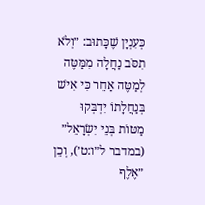כְּעִנְיָן שֶׁכָּתוּב: ״וְלֹא תִסֹּב נַחֲלָה מִמַּטֶּה לְמַטֶּה אַחֵר כִּי אִישׁ בְּנַחֲלָתוֹ יִדְבְּקוּ מַטּוֹת בְּנֵי יִשְׂרָאֵל״ (במדבר ל״ו:ט׳), וְכֵן ״אֶלֶף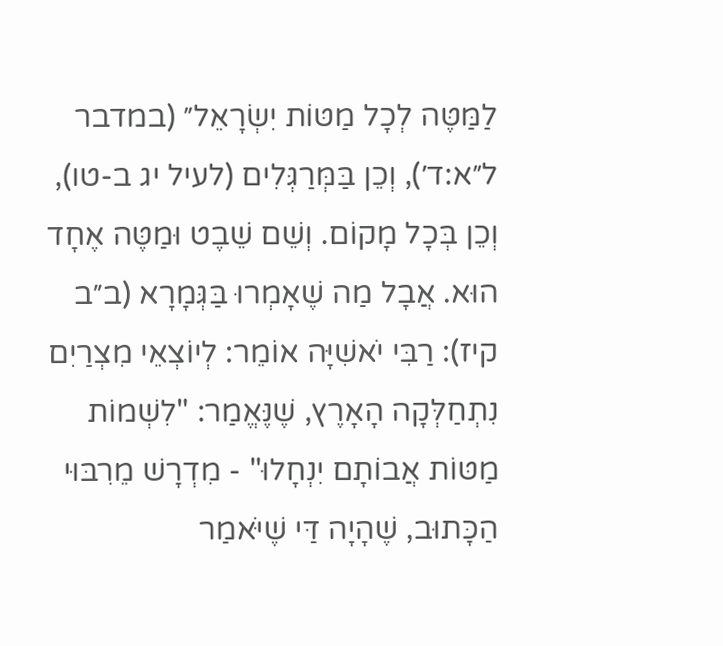לַמַּטֶּה לְכָל מַטּוֹת יִשְׂרָאֵל״ (במדבר ל״א:ד׳), וְכֵן בַּמְּרַגְּלִים (לעיל יג ב-טו), וְכֵן בְּכָל מָקוֹם. וְשֵׁם שֵׁבֶט וּמַטֶּה אֶחָד הוּא. אֲבָל מַה שֶׁאָמְרוּ בַּגְּמָרָא (ב״ב קיז): רַבִּי יֹאשִׁיָּה אוֹמֵר: לְיוֹצְאֵי מִצְרַיִם נִתְחַלְּקָה הָאָרֶץ, שֶׁנֶּאֱמַר: "לִשְׁמוֹת מַטּוֹת אֲבוֹתָם יִנְחָלוּ" - מִדְרָשׁ מֵרִבּוּי הַכָּתוּב, שֶׁהָיָה דַּי שֶׁיֹּאמַר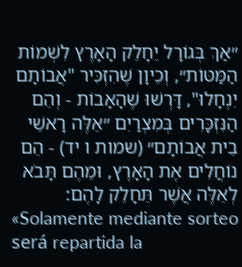״אַךְ בְּגוֹרָל יֵחָלֵק הָאָרֶץ לִשְׁמוֹת הַמַּטּוֹת״, וְכֵיוָן שֶׁהִזְכִּיר "אֲבוֹתָם יִנְחָלוּ", דָּרְשׁוּ שֶׁהָאָבוֹת - וְהֵם הַנִּזְכָּרִים בְּמִצְרַיִם ״אֵלֶּה רָאשֵׁי בֵית אֲבוֹתָם״ (שמות ו יד) - הֵם נוֹחֲלִים אֶת הָאָרֶץ, וּמֵהֶם תָּבֹא לְאֵלֶּה אֲשֶׁר תֵּחָלֵק לָהֶם:
«Solamente mediante sorteo será repartida la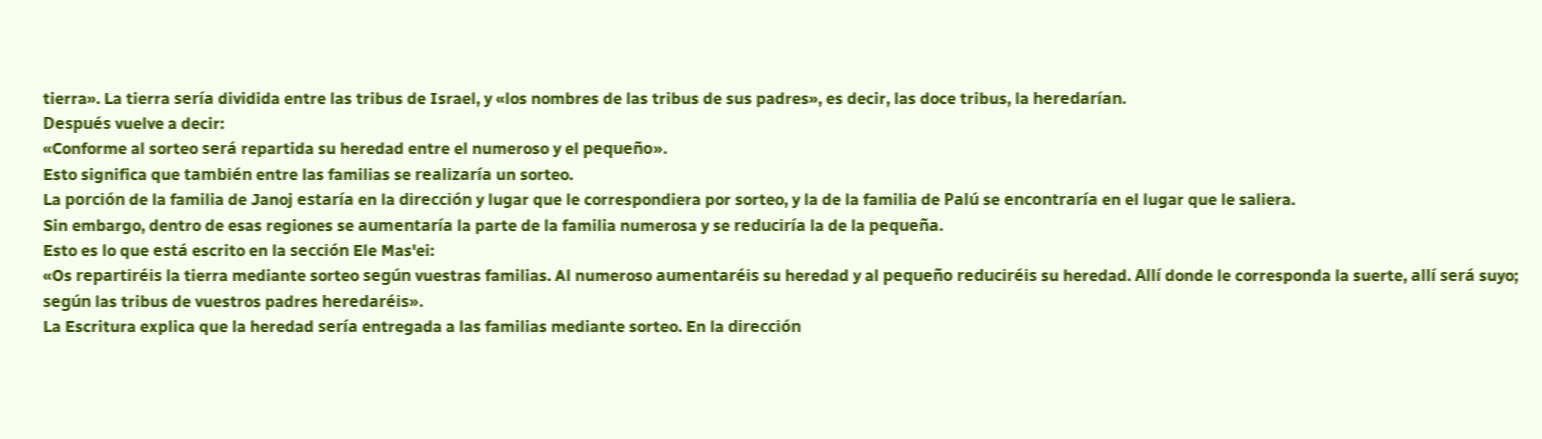tierra». La tierra sería dividida entre las tribus de Israel, y «los nombres de las tribus de sus padres», es decir, las doce tribus, la heredarían.
Después vuelve a decir:
«Conforme al sorteo será repartida su heredad entre el numeroso y el pequeño».
Esto significa que también entre las familias se realizaría un sorteo.
La porción de la familia de Janoj estaría en la dirección y lugar que le correspondiera por sorteo, y la de la familia de Palú se encontraría en el lugar que le saliera.
Sin embargo, dentro de esas regiones se aumentaría la parte de la familia numerosa y se reduciría la de la pequeña.
Esto es lo que está escrito en la sección Ele Mas'ei:
«Os repartiréis la tierra mediante sorteo según vuestras familias. Al numeroso aumentaréis su heredad y al pequeño reduciréis su heredad. Allí donde le corresponda la suerte, allí será suyo; según las tribus de vuestros padres heredaréis».
La Escritura explica que la heredad sería entregada a las familias mediante sorteo. En la dirección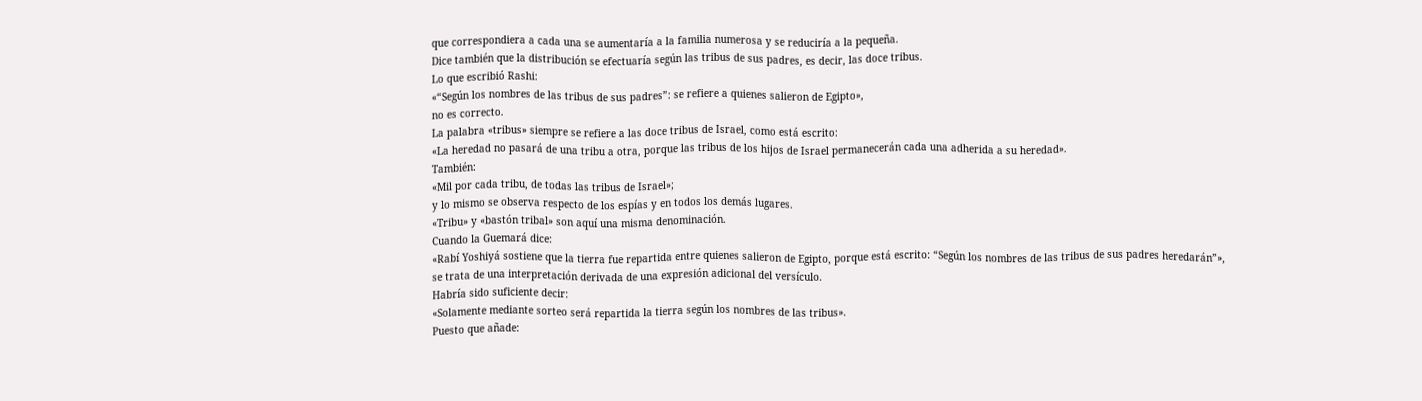que correspondiera a cada una se aumentaría a la familia numerosa y se reduciría a la pequeña.
Dice también que la distribución se efectuaría según las tribus de sus padres, es decir, las doce tribus.
Lo que escribió Rashi:
«“Según los nombres de las tribus de sus padres”: se refiere a quienes salieron de Egipto»,
no es correcto.
La palabra «tribus» siempre se refiere a las doce tribus de Israel, como está escrito:
«La heredad no pasará de una tribu a otra, porque las tribus de los hijos de Israel permanecerán cada una adherida a su heredad».
También:
«Mil por cada tribu, de todas las tribus de Israel»;
y lo mismo se observa respecto de los espías y en todos los demás lugares.
«Tribu» y «bastón tribal» son aquí una misma denominación.
Cuando la Guemará dice:
«Rabí Yoshiyá sostiene que la tierra fue repartida entre quienes salieron de Egipto, porque está escrito: “Según los nombres de las tribus de sus padres heredarán”»,
se trata de una interpretación derivada de una expresión adicional del versículo.
Habría sido suficiente decir:
«Solamente mediante sorteo será repartida la tierra según los nombres de las tribus».
Puesto que añade: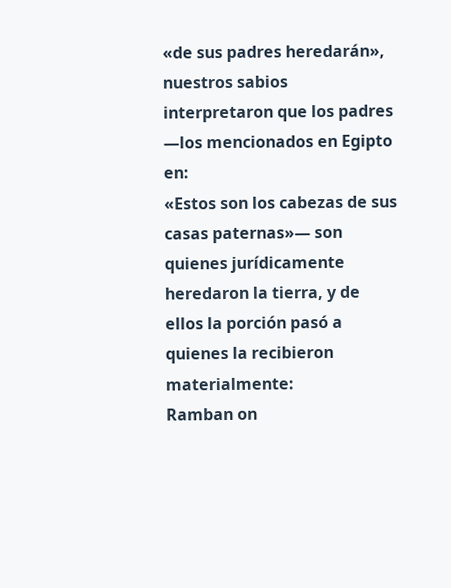«de sus padres heredarán»,
nuestros sabios interpretaron que los padres —los mencionados en Egipto en:
«Estos son los cabezas de sus casas paternas»— son quienes jurídicamente heredaron la tierra, y de ellos la porción pasó a quienes la recibieron materialmente:
Ramban on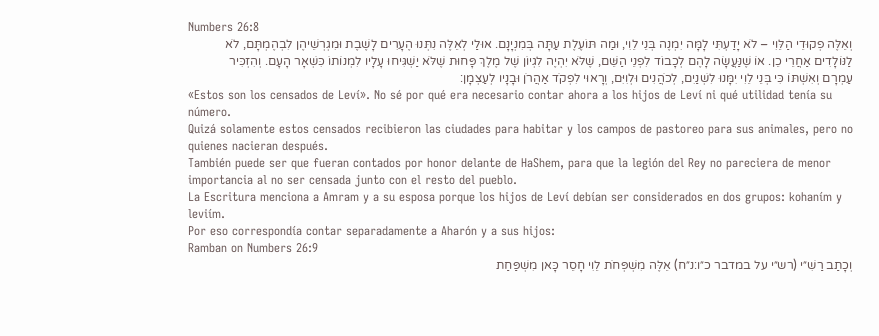Numbers 26:8
וְאֵלֶּה פְקוּדֵי הַלֵּוִי – לֹא יָדַעְתִּי לָמָּה יִמְנֶה בְּנֵי לֵוִי, וּמַה תּוֹעֶלֶת עַתָּה בְּמִנְיָנָם. אוּלַי לְאֵלֶּה נִתְּנוּ הֶעָרִים לָשֶׁבֶת וּמִגְרְשֵׁיהֶן לִבְהֶמְתָּם, לֹא לַנּוֹלָדִים אַחֲרֵי כֵן. אוֹ שֶׁנַּעֲשָׂה לָהֶם לְכָבוֹד לִפְנֵי הַשֵּׁם, שֶׁלֹּא יִהְיֶה לִגְיוֹן שֶׁל מֶלֶךְ פָּחוּת שֶׁלֹּא יַשְׁגִּיחוּ עָלָיו לִמְנוֹתוֹ כִּשְׁאָר הָעָם. וְהִזְכִּיר עַמְרָם וְאִשְׁתּוֹ כִּי בְּנֵי לֵוִי יִמָּנוּ לִשְׁנַיִם, לְכֹהֲנִים וּלְוִיִּם, וְרָאוּי לִפְקֹד אַהֲרֹן וּבָנָיו לְעַצְמָן:
«Estos son los censados de Leví». No sé por qué era necesario contar ahora a los hijos de Leví ni qué utilidad tenía su número.
Quizá solamente estos censados recibieron las ciudades para habitar y los campos de pastoreo para sus animales, pero no quienes nacieran después.
También puede ser que fueran contados por honor delante de HaShem, para que la legión del Rey no pareciera de menor importancia al no ser censada junto con el resto del pueblo.
La Escritura menciona a Amram y a su esposa porque los hijos de Leví debían ser considerados en dos grupos: kohaním y leviím.
Por eso correspondía contar separadamente a Aharón y a sus hijos:
Ramban on Numbers 26:9
וְכָתַב רַשִׁ״י (רש״י על במדבר כ״ו:נ״ח) אֵלֶּה מִשְׁפְּחֹת לֵוִי חָסֵר כָּאן מִשְׁפַּחַת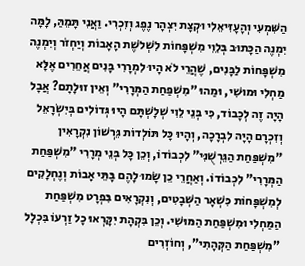הַשִּׁמְעִי וְהָעָזִּיאֵלִי וּקְצָת יִצְהָר נֶפֶג וְזִכְרִי. וַאֲנִי תָּמֵהַּ, לָמָּה יִמְנֶה הַכָּתוּב בְּלֵוִי מִשְׁפָּחוֹת לִשְׁלֹשֶׁת הָאָבוֹת וְיַחְזֹר וְיִמְנֶה מִשְׁפָּחוֹת לַבָּנִים, שֶׁהֲרֵי לֹא הָיוּ לִמְרָרִי בָּנִים אֲחֵרִים אֶלָּא מַחְלִי וּמוּשִׁי, וּמַהוּ "מִשְׁפַּחַת הַמְּרָרִי" וְאֵין זוּלָתָם? אֲבָל הָיָה זֶה לְכָבוֹד, כִּי בְּנֵי לֵוִי שְׁלָשְׁתָּם הָיוּ גְּדוֹלִים בְּיִשְׂרָאֵל וְזִכְרָם הָיָה לִבְרָכָה, וְהָיוּ כָּל תּוֹלְדוֹת גֵּרְשׁוֹן נִקְרָאִין "מִשְׁפַּחַת הַגֵּרְשֻׁנִּי" לִכְבוֹדוֹ, וְכֵן כָּל בְּנֵי מְרָרִי "מִשְׁפַּחַת הַמְּרָרִי" לִכְבוֹדוֹ. וְאַחֲרֵי כֵן שָׂמוּ לָהֶם בָּתֵּי אָבוֹת וְנֶחְלָקִים לְמִשְׁפָּחוֹת כִּשְׁאָר הַשְּׁבָטִים, וְנִקְרָאִים בִּפְרָט מִשְׁפַּחַת הַמַּחְלִי וּמִשְׁפַּחַת הַמּוּשִׁי. וְכֵן בִּקְהָת יִקָּרְאוּ כָל זַרְעוֹ בִּכְלָל "מִשְׁפַּחַת הַקְּהָתִי", וְחוֹזְרִים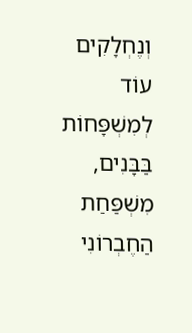וְנֶחְלָקִים עוֹד לְמִשְׁפָּחוֹת בַּבָּנִים, מִשְׁפַּחַת הַחֶבְרוֹנִי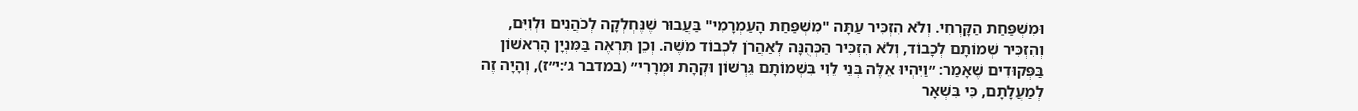וּמִשְׁפַּחַת הַקָּרְחִי. וְלֹא הִזְכִּיר עַתָּה "מִשְׁפַּחַת הָעַמְרָמִי" בַּעֲבוּר שֶׁנֶּחְלְקָה לְכֹהֲנִים וּלְוִיִּם, וְהִזְכִּיר שְׁמוֹתָם לְכָבוֹד, וְלֹא הִזְכִּיר הַכְּהֻנָּה לְאַהֲרֹן לִכְבוֹד מֹשֶׁה. וְכֵן תִּרְאֶה בַּמִּנְיָן הָרִאשׁוֹן בַּפְּקוּדִים שֶׁאָמַר: ״וַיִּהְיוּ אֵלֶּה בְּנֵי לֵוִי בִּשְׁמוֹתָם גֵּרְשׁוֹן וּקְהָת וּמְרָרִי״ (במדבר ג׳:י״ז), וְהָיָה זֶה לְמַעֲלָתָם, כִּי בִּשְׁאָר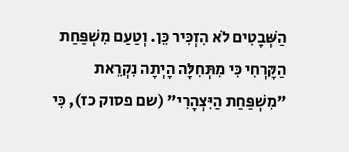הַשְּׁבָטִים לֹא הִזְכִּיר כֵּן. וְטַעַם מִשְׁפַּחַת הַקָּרְחִי כִּי מִתְּחִלָּה הָיְתָה נִקְרֵאת "מִשְׁפַּחַת הַיִּצְהָרִי" (שם פסוק כז), כִּי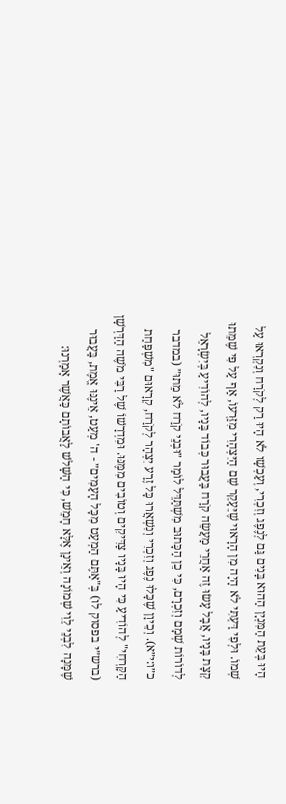הָיוּ בְּעֵת הַמִּנְיָן הַהוּא בָּנִים גַּם לְנֶפֶג וְזִכְרִי, וְעַכְשָׁו לֹא הָיוּ רַק לְקֹרַח וְנִקְרְאוּ עַל שְׁמוֹ. וּלְפִי דַּעְתִּי לֹא הָיָה מִן הָרָאוּי שֶׁיֵּעָקֵר שֵׁם הַיִּצְהָרִי מִזַּרְעוֹ, אַף עַל פִּי שֶׁמֵּתוּ קְצָת בָּנָיו, אֲבָל עָשׂוּ זֶה אַחֲרֵי מַעֲשֵׂה קֹרַח בַּעֲבוּר כְּבוֹד בָּנָיו, לְהוֹדִיעַ בְּיִשְׂרָאֵל לְדוֹרוֹת שְׁמָם וְזִכְרָם, כִּי כֵן הַכָּתוּב מִשְׁתַּדֵּל לוֹמַר ״וּבְנֵי קֹרַח לֹא מֵתוּ״ (במדבר כ״ו:י״א). וְכֵיוָן שֶׁכָּלוּ נֶפֶג וְזִכְרִי וְנִשְׁאֲרוּ כָּל זֶרַע יִצְהָר לְקֹרַח, קְרָאוּם "מִשְׁפַּחַת הַקָּרְחִי" לְהוֹדִיעַ כִּי הָיוּ בָּנָיו צַדִּיקִים וְטוֹבִים מִמֶּנּוּ. וּמִדְרָשׁוֹ שֶׁל רַבִּי מֹשֶׁה הַדַּרְשָׁן (ברש״י בפסוק לו) בְּ"אַתֶּם הַמְעַט מִכָּל הָעַמִּים״ - ה' מְעַט, אֵינֶנּוּ אֱמֶת, בַּעֲבוּר שֶׁמָּנָה לִבְנֵי לֵוִי שְׁמוֹנָה וְאֵינָן אֶלָּא חָמֵשׁ, כִּי הַשָּׁלֹשׁ לַאֲבוֹתָם כַּאֲשֶׁר אָמַרְנוּ: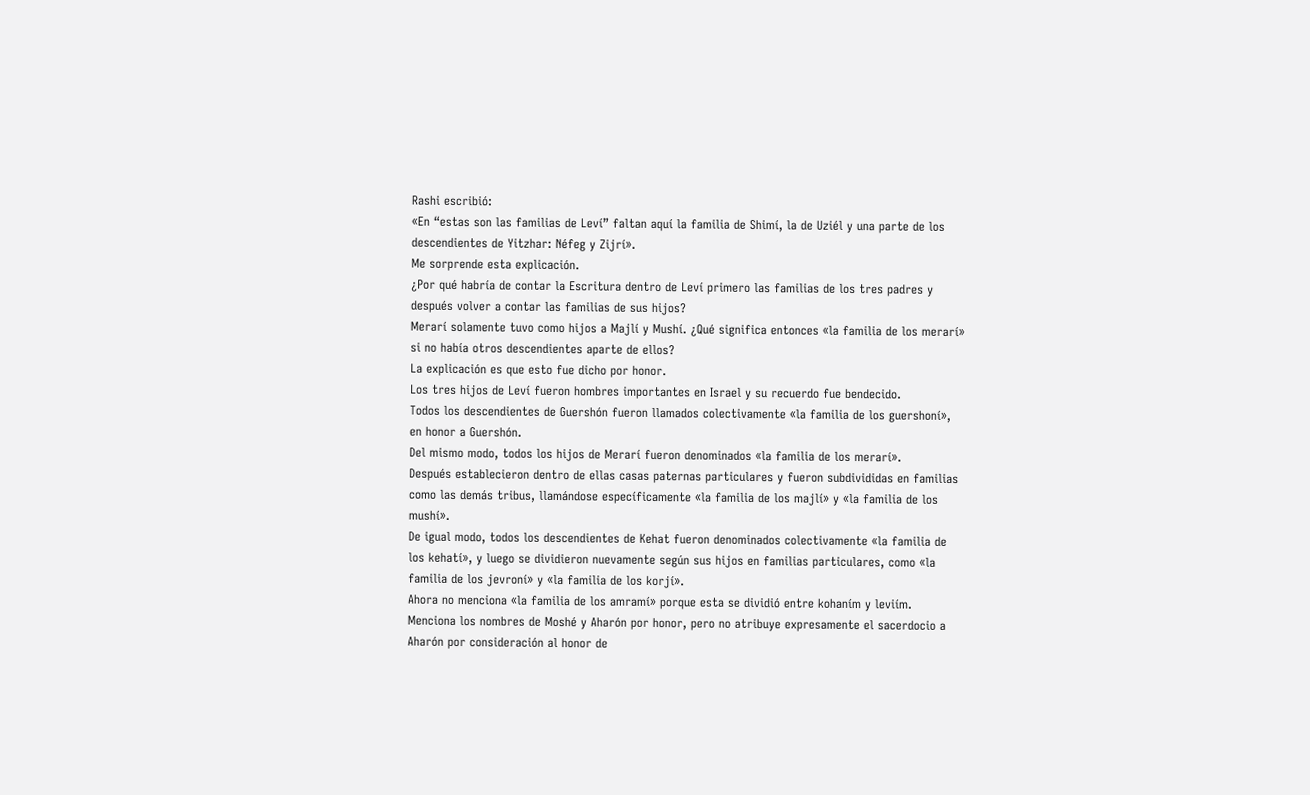Rashi escribió:
«En “estas son las familias de Leví” faltan aquí la familia de Shimí, la de Uziél y una parte de los descendientes de Yitzhar: Néfeg y Zijrí».
Me sorprende esta explicación.
¿Por qué habría de contar la Escritura dentro de Leví primero las familias de los tres padres y después volver a contar las familias de sus hijos?
Merarí solamente tuvo como hijos a Majlí y Mushí. ¿Qué significa entonces «la familia de los merarí» si no había otros descendientes aparte de ellos?
La explicación es que esto fue dicho por honor.
Los tres hijos de Leví fueron hombres importantes en Israel y su recuerdo fue bendecido.
Todos los descendientes de Guershón fueron llamados colectivamente «la familia de los guershoní», en honor a Guershón.
Del mismo modo, todos los hijos de Merarí fueron denominados «la familia de los merarí».
Después establecieron dentro de ellas casas paternas particulares y fueron subdivididas en familias como las demás tribus, llamándose específicamente «la familia de los majlí» y «la familia de los mushí».
De igual modo, todos los descendientes de Kehat fueron denominados colectivamente «la familia de los kehatí», y luego se dividieron nuevamente según sus hijos en familias particulares, como «la familia de los jevroní» y «la familia de los korjí».
Ahora no menciona «la familia de los amramí» porque esta se dividió entre kohaním y leviím.
Menciona los nombres de Moshé y Aharón por honor, pero no atribuye expresamente el sacerdocio a Aharón por consideración al honor de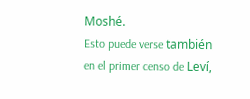Moshé.
Esto puede verse también en el primer censo de Leví,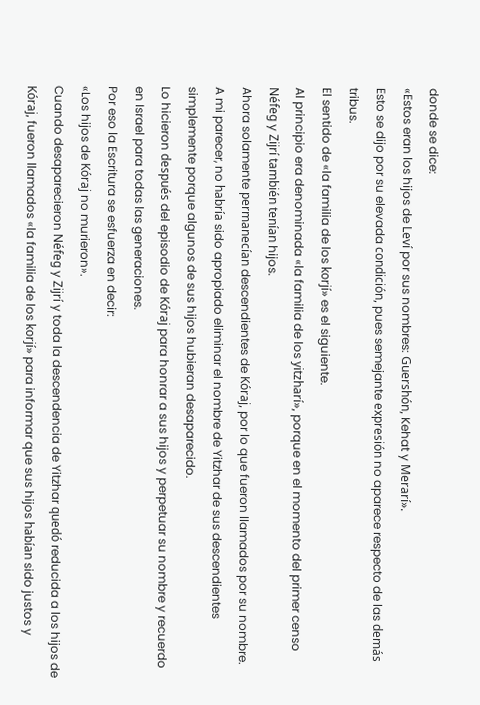donde se dice:
«Estos eran los hijos de Leví por sus nombres: Guershón, Kehat y Merarí».
Esto se dijo por su elevada condición, pues semejante expresión no aparece respecto de las demás tribus.
El sentido de «la familia de los korjí» es el siguiente.
Al principio era denominada «la familia de los yitzharí», porque en el momento del primer censo Néfeg y Zijrí también tenían hijos.
Ahora solamente permanecían descendientes de Kóraj, por lo que fueron llamados por su nombre.
A mi parecer, no habría sido apropiado eliminar el nombre de Yitzhar de sus descendientes simplemente porque algunos de sus hijos hubieran desaparecido.
Lo hicieron después del episodio de Kóraj para honrar a sus hijos y perpetuar su nombre y recuerdo en Israel para todas las generaciones.
Por eso la Escritura se esfuerza en decir:
«Los hijos de Kóraj no murieron».
Cuando desaparecieron Néfeg y Zijrí y toda la descendencia de Yitzhar quedó reducida a los hijos de Kóraj, fueron llamados «la familia de los korjí» para informar que sus hijos habían sido justos y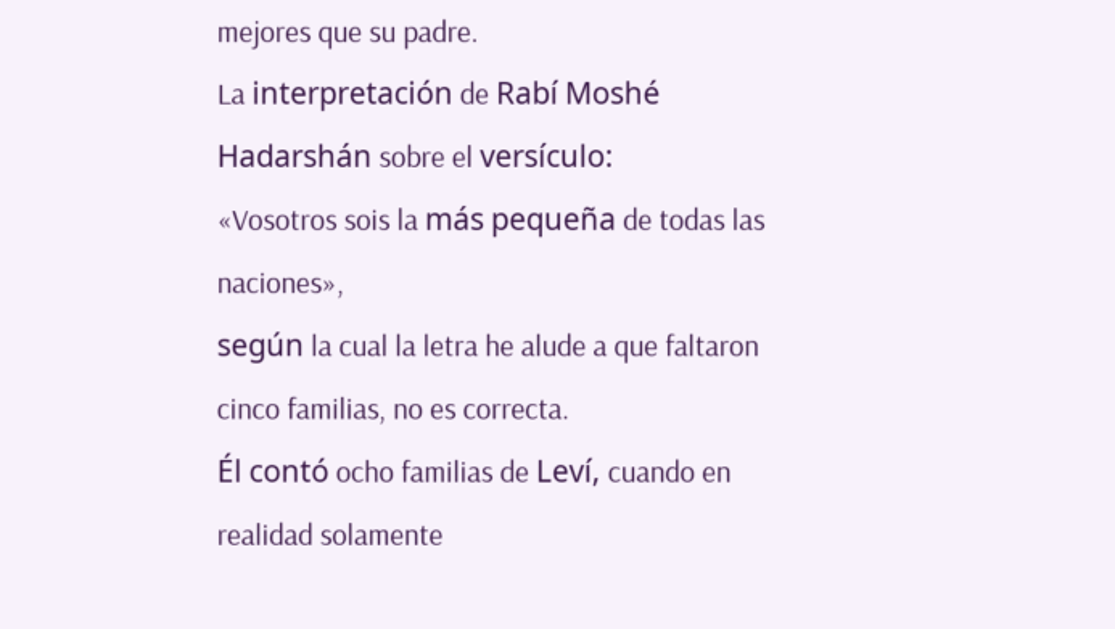mejores que su padre.
La interpretación de Rabí Moshé Hadarshán sobre el versículo:
«Vosotros sois la más pequeña de todas las naciones»,
según la cual la letra he alude a que faltaron cinco familias, no es correcta.
Él contó ocho familias de Leví, cuando en realidad solamente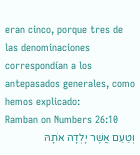eran cinco, porque tres de las denominaciones correspondían a los antepasados generales, como hemos explicado:
Ramban on Numbers 26:10
וְטַעַם אֲשֶׁר יָלְדָה אֹתָהּ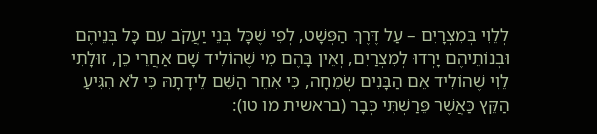לְלֵוִי בְּמִצְרָיִם – עַל דֶּרֶךְ הַפְּשָׁט, לְפִי שֶׁכָּל בְּנֵי יַעֲקֹב עִם כָּל בְּנֵיהֶם וּבְנוֹתֵיהֶם יָרְדוּ לְמִצְרַיִם, וְאֵין בָּהֶם מִי שֶׁהוֹלִיד שָׁם אַחֲרֵי כֵן, זוּלָתִי לֵוִי שֶׁהוֹלִיד אֵם הַבָּנִים שְׂמֵחָה, כִּי אִחֵר הַשֵּׁם לֵידָתָהּ כִּי לֹא הִגִּיעַ הַקֵּץ כַּאֲשֶׁר פֵּרַשְׁתִּי כְּבָר (בראשית מו טו):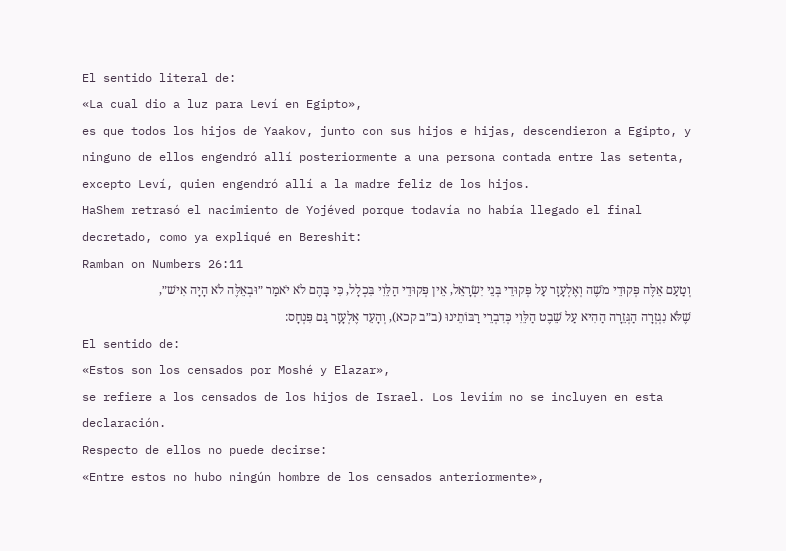El sentido literal de:
«La cual dio a luz para Leví en Egipto»,
es que todos los hijos de Yaakov, junto con sus hijos e hijas, descendieron a Egipto, y ninguno de ellos engendró allí posteriormente a una persona contada entre las setenta, excepto Leví, quien engendró allí a la madre feliz de los hijos.
HaShem retrasó el nacimiento de Yojéved porque todavía no había llegado el final decretado, como ya expliqué en Bereshit:
Ramban on Numbers 26:11
וְטַעַם אֵלֶּה פְּקוּדֵי מֹשֶׁה וְאֶלְעָזָר עַל פְּקוּדֵי בְּנֵי יִשְׂרָאֵל, אֵין פְּקוּדֵי הַלֵּוִי בִּכְלָל, כִּי בָּהֶם לֹא יֹאמַר ״וּבְאֵלֶּה לֹא הָיָה אִישׁ״, שֶׁלֹּא נִגְזְרָה הַגְּזֵרָה הַהִיא עַל שֵׁבֶט הַלֵּוִי כְּדִבְרֵי רַבּוֹתֵינוּ (ב״ב קכא), וְהָעֵד אֶלְעָזָר גַּם פִּנְחָס:
El sentido de:
«Estos son los censados por Moshé y Elazar»,
se refiere a los censados de los hijos de Israel. Los leviím no se incluyen en esta declaración.
Respecto de ellos no puede decirse:
«Entre estos no hubo ningún hombre de los censados anteriormente»,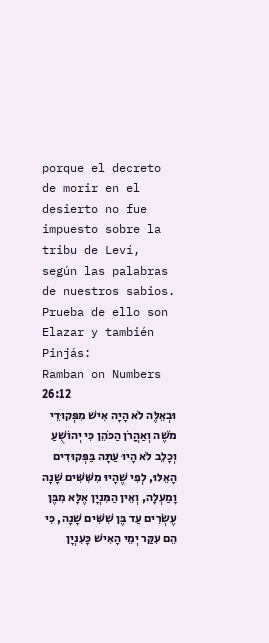porque el decreto de morir en el desierto no fue impuesto sobre la tribu de Leví, según las palabras de nuestros sabios.
Prueba de ello son Elazar y también Pinjás:
Ramban on Numbers 26:12
וּבְאֵלֶּה לֹא הָיָה אִישׁ מִפְּקוּדֵי מֹשֶׁה וְאַהֲרֹן הַכֹּהֵן כִּי יְהוֹשֻׁעַ וְכָלֵב לֹא הָיוּ עַתָּה בַּפְּקוּדִים הָאֵלּוּ, לְפִי שֶׁהָיוּ מִשִּׁשִּׁים שָׁנָה וָמַעְלָה, וְאֵין הַמִּנְיָן אֶלָּא מִבֶּן עֶשְׂרִים עַד בֶּן שִׁשִּׁים שָׁנָה, כִּי הֵם עִקַּר יְמֵי הָאִישׁ כָּעִנְיָן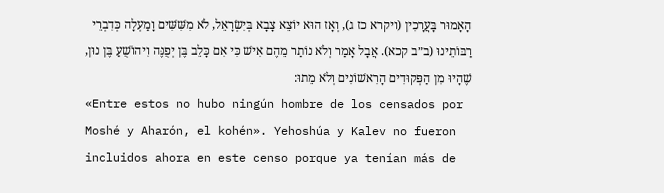הָאָמוּר בָּעֲרָכִין (ויקרא כז ג), וְאָז הוּא יוֹצֵא צָבָא בְּיִשְׂרָאֵל, לֹא מִשִּׁשִּׁים וָמַעְלָה כְּדִבְרֵי רַבּוֹתֵינוּ (ב״ב קכא). אֲבָל אָמַר וְלֹא נוֹתַר מֵהֶם אִישׁ כִּי אִם כָּלֵב בֶּן יְפֻנֶּה וִיהוֹשֻׁעַ בֶּן נוּן, שֶׁהָיוּ מִן הַפְּקוּדִים הָרִאשׁוֹנִים וְלֹא מֵתוּ:
«Entre estos no hubo ningún hombre de los censados por Moshé y Aharón, el kohén». Yehoshúa y Kalev no fueron incluidos ahora en este censo porque ya tenían más de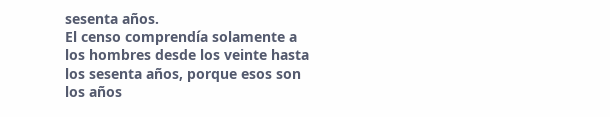sesenta años.
El censo comprendía solamente a los hombres desde los veinte hasta los sesenta años, porque esos son los años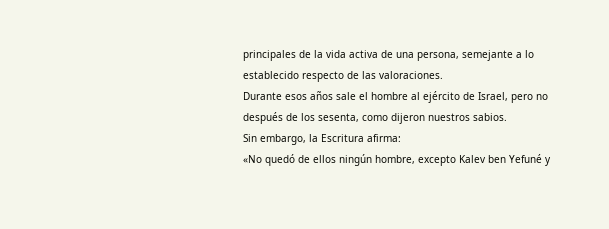principales de la vida activa de una persona, semejante a lo establecido respecto de las valoraciones.
Durante esos años sale el hombre al ejército de Israel, pero no después de los sesenta, como dijeron nuestros sabios.
Sin embargo, la Escritura afirma:
«No quedó de ellos ningún hombre, excepto Kalev ben Yefuné y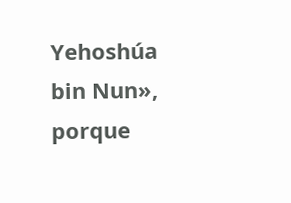Yehoshúa bin Nun»,
porque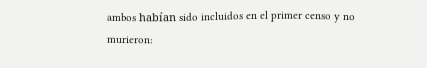ambos habían sido incluidos en el primer censo y no murieron: